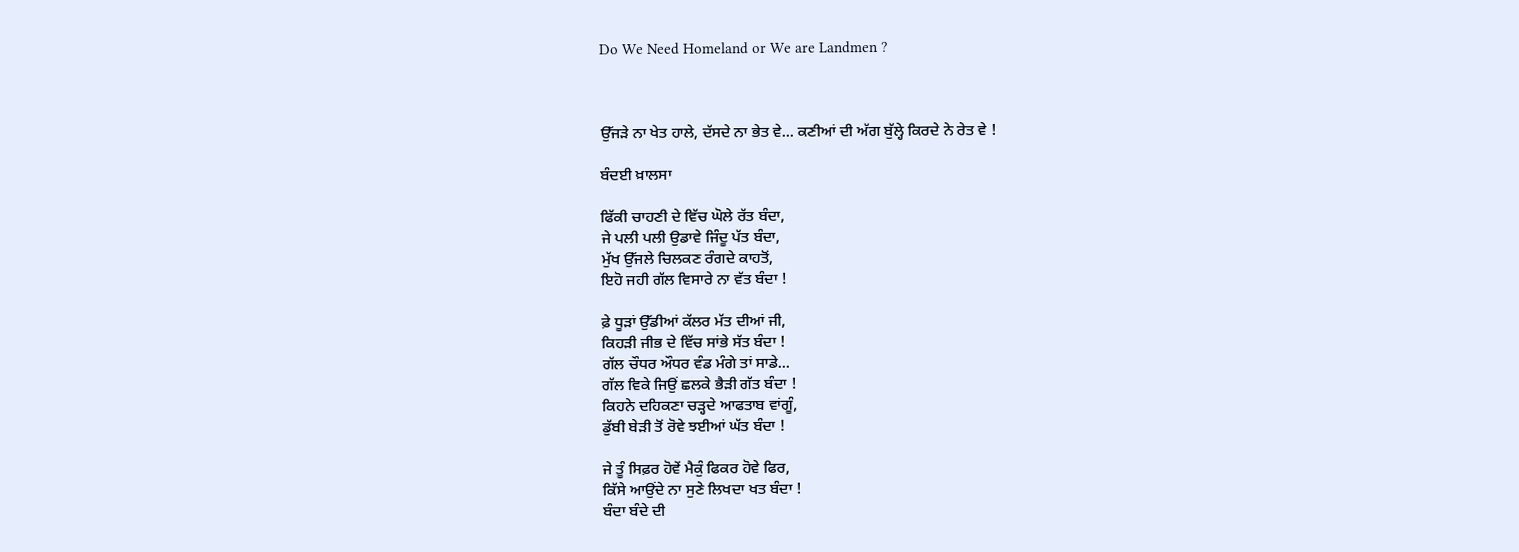Do We Need Homeland or We are Landmen ?



ਉੱਜੜੇ ਨਾ ਖੇਤ ਹਾਲੇ, ਦੱਸਦੇ ਨਾ ਭੇਤ ਵੇ... ਕਣੀਆਂ ਦੀ ਅੱਗ ਬੁੱਲ੍ਹੇ ਕਿਰਦੇ ਨੇ ਰੇਤ ਵੇ !

ਬੰਦਈ ਖ਼ਾਲਸਾ

ਫਿੱਕੀ ਚਾਹਣੀ ਦੇ ਵਿੱਚ ਘੋਲੇ ਰੱਤ ਬੰਦਾ,
ਜੇ ਪਲੀ ਪਲੀ ਉਡਾਵੇ ਜਿੰਦੂ ਪੱਤ ਬੰਦਾ,
ਮੁੱਖ ਉੱਜਲੇ ਚਿਲਕਣ ਰੰਗਦੇ ਕਾਹਤੋਂ,
ਇਹੋ ਜਹੀ ਗੱਲ ਵਿਸਾਰੇ ਨਾ ਵੱਤ ਬੰਦਾ !

ਫ਼ੇ ਧੂੜਾਂ ਉੱਡੀਆਂ ਕੱਲਰ ਮੱਤ ਦੀਆਂ ਜੀ,
ਕਿਹੜੀ ਜੀਭ ਦੇ ਵਿੱਚ ਸਾਂਭੇ ਸੱਤ ਬੰਦਾ !
ਗੱਲ ਚੌਧਰ ਔਧਰ ਵੰਡ ਮੰਗੇ ਤਾਂ ਸਾਡੇ...
ਗੱਲ ਵਿਕੇ ਜਿਉਂ ਛਲਕੇ ਭੈੜੀ ਗੱਤ ਬੰਦਾ !
ਕਿਹਨੇ ਦਹਿਕਣਾ ਚੜ੍ਹਦੇ ਆਫਤਾਬ ਵਾਂਗੂੰ,
ਡੁੱਬੀ ਬੇੜੀ ਤੋਂ ਰੋਵੇ ਝਈਆਂ ਘੱਤ ਬੰਦਾ !

ਜੇ ਤੂੰ ਸਿਫ਼ਰ ਹੋਵੇਂ ਮੈਕੁੰ ਫਿਕਰ ਹੋਵੇ ਫਿਰ,
ਕਿੱਸੇ ਆਉਂਦੇ ਨਾ ਸੁਣੇ ਲਿਖਦਾ ਖਤ ਬੰਦਾ !
ਬੰਦਾ ਬੰਦੇ ਦੀ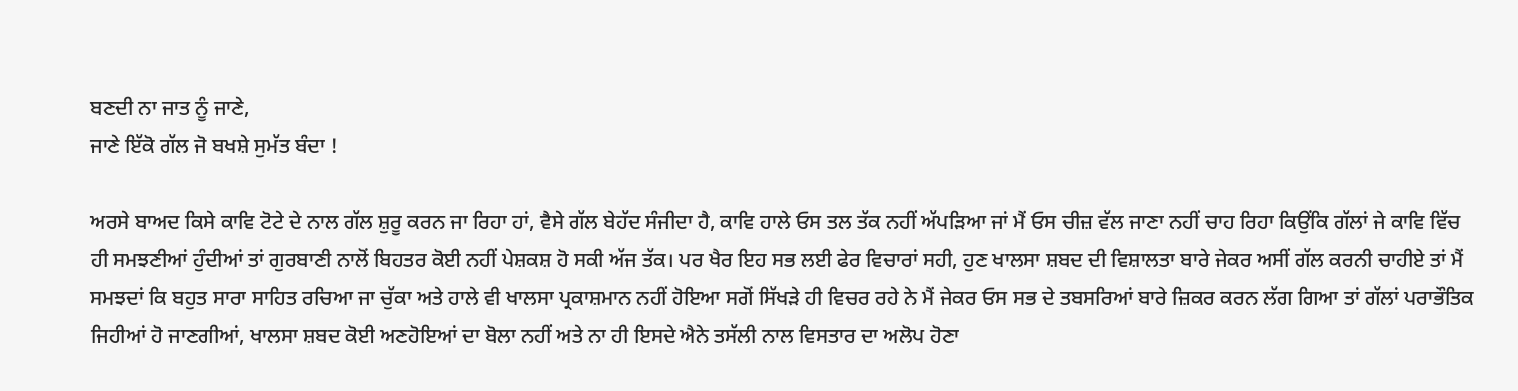ਬਣਦੀ ਨਾ ਜਾਤ ਨੂੰ ਜਾਣੇ,
ਜਾਣੇ ਇੱਕੋ ਗੱਲ ਜੋ ਬਖਸ਼ੇ ਸੁਮੱਤ ਬੰਦਾ !

ਅਰਸੇ ਬਾਅਦ ਕਿਸੇ ਕਾਵਿ ਟੋਟੇ ਦੇ ਨਾਲ ਗੱਲ ਸ਼ੁਰੂ ਕਰਨ ਜਾ ਰਿਹਾ ਹਾਂ, ਵੈਸੇ ਗੱਲ ਬੇਹੱਦ ਸੰਜੀਦਾ ਹੈ, ਕਾਵਿ ਹਾਲੇ ਓਸ ਤਲ ਤੱਕ ਨਹੀਂ ਅੱਪੜਿਆ ਜਾਂ ਮੈਂ ਓਸ ਚੀਜ਼ ਵੱਲ ਜਾਣਾ ਨਹੀਂ ਚਾਹ ਰਿਹਾ ਕਿਉਂਕਿ ਗੱਲਾਂ ਜੇ ਕਾਵਿ ਵਿੱਚ ਹੀ ਸਮਝਣੀਆਂ ਹੁੰਦੀਆਂ ਤਾਂ ਗੁਰਬਾਣੀ ਨਾਲੋਂ ਬਿਹਤਰ ਕੋਈ ਨਹੀਂ ਪੇਸ਼ਕਸ਼ ਹੋ ਸਕੀ ਅੱਜ ਤੱਕ। ਪਰ ਖੈਰ ਇਹ ਸਭ ਲਈ ਫੇਰ ਵਿਚਾਰਾਂ ਸਹੀ, ਹੁਣ ਖਾਲਸਾ ਸ਼ਬਦ ਦੀ ਵਿਸ਼ਾਲਤਾ ਬਾਰੇ ਜੇਕਰ ਅਸੀਂ ਗੱਲ ਕਰਨੀ ਚਾਹੀਏ ਤਾਂ ਮੈਂ ਸਮਝਦਾਂ ਕਿ ਬਹੁਤ ਸਾਰਾ ਸਾਹਿਤ ਰਚਿਆ ਜਾ ਚੁੱਕਾ ਅਤੇ ਹਾਲੇ ਵੀ ਖਾਲਸਾ ਪ੍ਰਕਾਸ਼ਮਾਨ ਨਹੀਂ ਹੋਇਆ ਸਗੋਂ ਸਿੱਖੜੇ ਹੀ ਵਿਚਰ ਰਹੇ ਨੇ ਮੈਂ ਜੇਕਰ ਓਸ ਸਭ ਦੇ ਤਬਸਰਿਆਂ ਬਾਰੇ ਜ਼ਿਕਰ ਕਰਨ ਲੱਗ ਗਿਆ ਤਾਂ ਗੱਲਾਂ ਪਰਾਭੌਤਿਕ ਜਿਹੀਆਂ ਹੋ ਜਾਣਗੀਆਂ, ਖਾਲਸਾ ਸ਼ਬਦ ਕੋਈ ਅਣਹੋਇਆਂ ਦਾ ਬੋਲਾ ਨਹੀਂ ਅਤੇ ਨਾ ਹੀ ਇਸਦੇ ਐਨੇ ਤਸੱਲੀ ਨਾਲ ਵਿਸਤਾਰ ਦਾ ਅਲੋਪ ਹੋਣਾ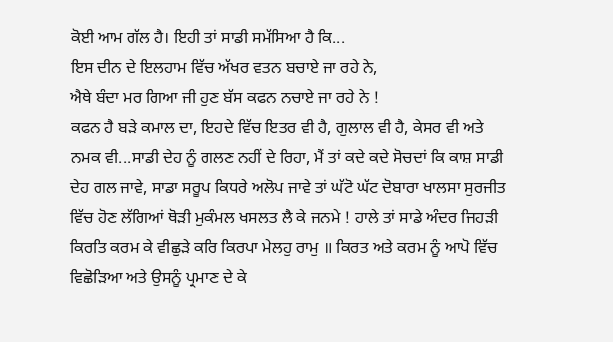ਕੋਈ ਆਮ ਗੱਲ ਹੈ। ਇਹੀ ਤਾਂ ਸਾਡੀ ਸਮੱਸਿਆ ਹੈ ਕਿ...
ਇਸ ਦੀਨ ਦੇ ਇਲਹਾਮ ਵਿੱਚ ਅੱਖਰ ਵਤਨ ਬਚਾਏ ਜਾ ਰਹੇ ਨੇ,
ਐਥੇ ਬੰਦਾ ਮਰ ਗਿਆ ਜੀ ਹੁਣ ਬੱਸ ਕਫਨ ਨਚਾਏ ਜਾ ਰਹੇ ਨੇ !
ਕਫਨ ਹੈ ਬੜੇ ਕਮਾਲ ਦਾ, ਇਹਦੇ ਵਿੱਚ ਇਤਰ ਵੀ ਹੈ, ਗੁਲਾਲ ਵੀ ਹੈ, ਕੇਸਰ ਵੀ ਅਤੇ ਨਮਕ ਵੀ...ਸਾਡੀ ਦੇਹ ਨੂੰ ਗਲਣ ਨਹੀਂ ਦੇ ਰਿਹਾ, ਮੈਂ ਤਾਂ ਕਦੇ ਕਦੇ ਸੋਚਦਾਂ ਕਿ ਕਾਸ਼ ਸਾਡੀ ਦੇਹ ਗਲ ਜਾਵੇ, ਸਾਡਾ ਸਰੂਪ ਕਿਧਰੇ ਅਲੋਪ ਜਾਵੇ ਤਾਂ ਘੱਟੋ ਘੱਟ ਦੋਬਾਰਾ ਖਾਲਸਾ ਸੁਰਜੀਤ ਵਿੱਚ ਹੋਣ ਲੱਗਿਆਂ ਥੋੜੀ ਮੁਕੰਮਲ ਖਸਲਤ ਲੈ ਕੇ ਜਨਮੇ ! ਹਾਲੇ ਤਾਂ ਸਾਡੇ ਅੰਦਰ ਜਿਹੜੀ ਕਿਰਤਿ ਕਰਮ ਕੇ ਵੀਛੁੜੇ ਕਰਿ ਕਿਰਪਾ ਮੇਲਹੁ ਰਾਮੁ ॥ ਕਿਰਤ ਅਤੇ ਕਰਮ ਨੂੰ ਆਪੋ ਵਿੱਚ ਵਿਛੋੜਿਆ ਅਤੇ ਉਸਨੂੰ ਪ੍ਰਮਾਣ ਦੇ ਕੇ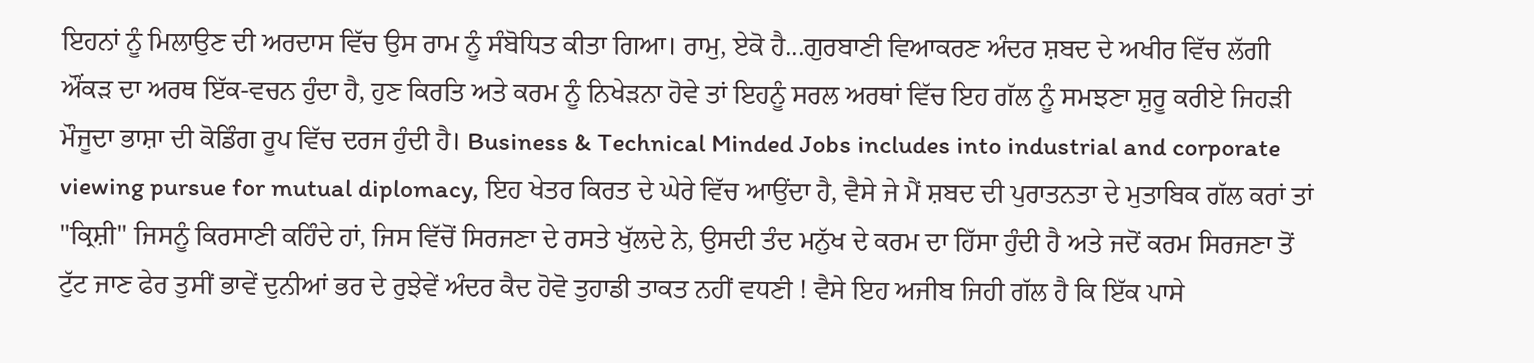ਇਹਨਾਂ ਨੂੰ ਮਿਲਾਉਣ ਦੀ ਅਰਦਾਸ ਵਿੱਚ ਉਸ ਰਾਮ ਨੂੰ ਸੰਬੋਧਿਤ ਕੀਤਾ ਗਿਆ। ਰਾਮੁ, ਏਕੋ ਹੈ...ਗੁਰਬਾਣੀ ਵਿਆਕਰਣ ਅੰਦਰ ਸ਼ਬਦ ਦੇ ਅਖੀਰ ਵਿੱਚ ਲੱਗੀ ਔਂਕੜ ਦਾ ਅਰਥ ਇੱਕ-ਵਚਨ ਹੁੰਦਾ ਹੈ, ਹੁਣ ਕਿਰਤਿ ਅਤੇ ਕਰਮ ਨੂੰ ਨਿਖੇੜਨਾ ਹੋਵੇ ਤਾਂ ਇਹਨੂੰ ਸਰਲ ਅਰਥਾਂ ਵਿੱਚ ਇਹ ਗੱਲ ਨੂੰ ਸਮਝਣਾ ਸ਼ੁਰੂ ਕਰੀਏ ਜਿਹੜੀ ਮੌਜੂਦਾ ਭਾਸ਼ਾ ਦੀ ਕੋਡਿੰਗ ਰੂਪ ਵਿੱਚ ਦਰਜ ਹੁੰਦੀ ਹੈ। Business & Technical Minded Jobs includes into industrial and corporate viewing pursue for mutual diplomacy, ਇਹ ਖੇਤਰ ਕਿਰਤ ਦੇ ਘੇਰੇ ਵਿੱਚ ਆਉਂਦਾ ਹੈ, ਵੈਸੇ ਜੇ ਮੈਂ ਸ਼ਬਦ ਦੀ ਪੁਰਾਤਨਤਾ ਦੇ ਮੁਤਾਬਿਕ ਗੱਲ ਕਰਾਂ ਤਾਂ "ਕ੍ਰਿਸ਼ੀ" ਜਿਸਨੂੰ ਕਿਰਸਾਣੀ ਕਹਿੰਦੇ ਹਾਂ, ਜਿਸ ਵਿੱਚੋਂ ਸਿਰਜਣਾ ਦੇ ਰਸਤੇ ਖੁੱਲਦੇ ਨੇ, ਉਸਦੀ ਤੰਦ ਮਨੁੱਖ ਦੇ ਕਰਮ ਦਾ ਹਿੱਸਾ ਹੁੰਦੀ ਹੈ ਅਤੇ ਜਦੋਂ ਕਰਮ ਸਿਰਜਣਾ ਤੋਂ ਟੁੱਟ ਜਾਣ ਫੇਰ ਤੁਸੀਂ ਭਾਵੇਂ ਦੁਨੀਆਂ ਭਰ ਦੇ ਰੁਝੇਵੇਂ ਅੰਦਰ ਕੈਦ ਹੋਵੋ ਤੁਹਾਡੀ ਤਾਕਤ ਨਹੀਂ ਵਧਣੀ ! ਵੈਸੇ ਇਹ ਅਜੀਬ ਜਿਹੀ ਗੱਲ ਹੈ ਕਿ ਇੱਕ ਪਾਸੇ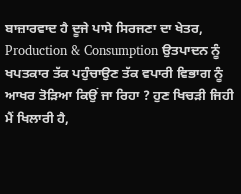ਬਾਜ਼ਾਰਵਾਦ ਹੈ ਦੂਜੇ ਪਾਸੇ ਸਿਰਜਣਾ ਦਾ ਖੇਤਰ, Production & Consumption ਉਤਪਾਦਨ ਨੂੰ ਖਪਤਕਾਰ ਤੱਕ ਪਹੁੰਚਾਉਣ ਤੱਕ ਵਪਾਰੀ ਵਿਭਾਗ ਨੂੰ ਆਖਰ ਤੋੜਿਆ ਕਿਉਂ ਜਾ ਰਿਹਾ ? ਹੁਣ ਖਿਚੜੀ ਜਿਹੀ ਮੈਂ ਖਿਲਾਰੀ ਹੈ,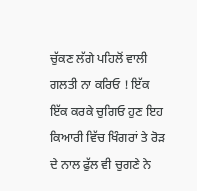ਚੁੱਕਣ ਲੱਗੇ ਪਹਿਲੋਂ ਵਾਲੀ ਗਲਤੀ ਨਾ ਕਰਿਓ ! ਇੱਕ ਇੱਕ ਕਰਕੇ ਚੁਗਿਓ ਹੁਣ ਇਹ ਕਿਆਰੀ ਵਿੱਚ ਖਿੰਗਰਾਂ ਤੇ ਰੋੜ ਦੇ ਨਾਲ ਫੁੱਲ ਵੀ ਚੁਗਣੇ ਨੇ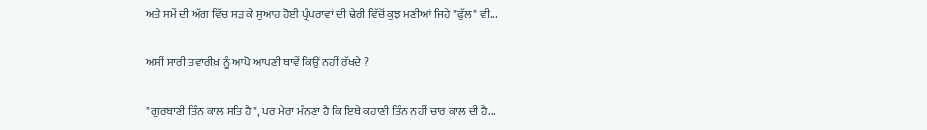ਅਤੇ ਸਮੇਂ ਦੀ ਅੱਗ ਵਿੱਚ ਸੜ ਕੇ ਸੁਆਹ ਹੋਈ ਪ੍ਰੰਪਰਾਵਾਂ ਦੀ ਢੇਰੀ ਵਿੱਚੋਂ ਕੁਝ ਮਣੀਆਂ ਜਿਹੇ "ਫੁੱਲ" ਵੀ...

ਅਸੀਂ ਸਾਰੀ ਤਵਾਰੀਖ਼ ਨੂੰ ਆਪੋ ਆਪਣੀ ਥਾਵੇਂ ਕਿਉਂ ਨਹੀਂ ਰੱਖਦੇ ?

"ਗੁਰਬਾਣੀ ਤਿੰਨ ਕਾਲ ਸਤਿ ਹੈ", ਪਰ ਮੇਰਾ ਮੰਨਣਾ ਹੈ ਕਿ ਇਥੇ ਕਹਾਣੀ ਤਿੰਨ ਨਹੀਂ ਚਾਰ ਕਾਲ ਦੀ ਹੈ...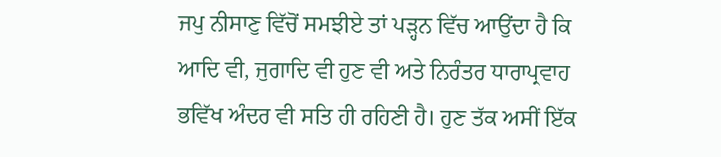ਜਪੁ ਨੀਸਾਣੁ ਵਿੱਚੋਂ ਸਮਝੀਏ ਤਾਂ ਪੜ੍ਹਨ ਵਿੱਚ ਆਉਂਦਾ ਹੈ ਕਿ ਆਦਿ ਵੀ, ਜੁਗਾਦਿ ਵੀ ਹੁਣ ਵੀ ਅਤੇ ਨਿਰੰਤਰ ਧਾਰਾਪ੍ਰਵਾਹ ਭਵਿੱਖ ਅੰਦਰ ਵੀ ਸਤਿ ਹੀ ਰਹਿਣੀ ਹੈ। ਹੁਣ ਤੱਕ ਅਸੀਂ ਇੱਕ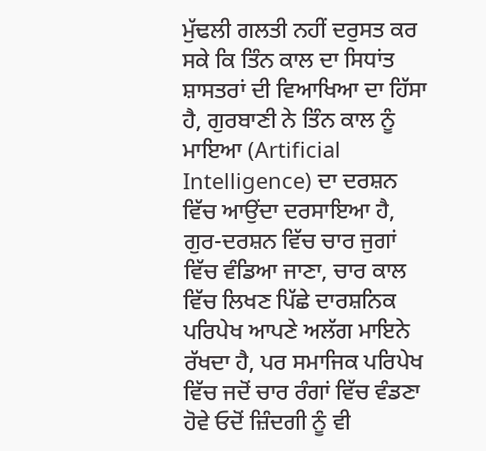ਮੁੱਢਲੀ ਗਲਤੀ ਨਹੀਂ ਦਰੁਸਤ ਕਰ ਸਕੇ ਕਿ ਤਿੰਨ ਕਾਲ ਦਾ ਸਿਧਾਂਤ ਸ਼ਾਸਤਰਾਂ ਦੀ ਵਿਆਖਿਆ ਦਾ ਹਿੱਸਾ ਹੈ, ਗੁਰਬਾਣੀ ਨੇ ਤਿੰਨ ਕਾਲ ਨੂੰ ਮਾਇਆ (Artificial Intelligence) ਦਾ ਦਰਸ਼ਨ ਵਿੱਚ ਆਉਂਦਾ ਦਰਸਾਇਆ ਹੈ, ਗੁਰ-ਦਰਸ਼ਨ ਵਿੱਚ ਚਾਰ ਜੁਗਾਂ ਵਿੱਚ ਵੰਡਿਆ ਜਾਣਾ, ਚਾਰ ਕਾਲ ਵਿੱਚ ਲਿਖਣ ਪਿੱਛੇ ਦਾਰਸ਼ਨਿਕ ਪਰਿਪੇਖ ਆਪਣੇ ਅਲੱਗ ਮਾਇਨੇ ਰੱਖਦਾ ਹੈ, ਪਰ ਸਮਾਜਿਕ ਪਰਿਪੇਖ ਵਿੱਚ ਜਦੋਂ ਚਾਰ ਰੰਗਾਂ ਵਿੱਚ ਵੰਡਣਾ ਹੋਵੇ ਓਦੋਂ ਜ਼ਿੰਦਗੀ ਨੂੰ ਵੀ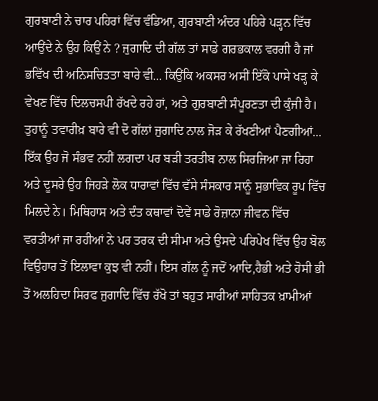ਗੁਰਬਾਣੀ ਨੇ ਚਾਰ ਪਹਿਰਾਂ ਵਿੱਚ ਵੰਡਿਆ, ਗੁਰਬਾਣੀ ਅੰਦਰ ਪਹਿਰੇ ਪੜ੍ਹਨ ਵਿੱਚ ਆਉਂਦੇ ਨੇ ਉਹ ਕਿਉਂ ਨੇ ? ਜੁਗਾਦਿ ਦੀ ਗੱਲ ਤਾਂ ਸਾਡੇ ਗਰਭਕਾਲ ਵਰਗੀ ਹੈ ਜਾਂ ਭਵਿੱਖ ਦੀ ਅਨਿਸਚਿਤਤਾ ਬਾਰੇ ਵੀ... ਕਿਉਂਕਿ ਅਕਸਰ ਅਸੀਂ ਇੱਕੋ ਪਾਸੇ ਖੜ੍ਹ ਕੇ ਵੇਖਣ ਵਿੱਚ ਦਿਲਚਸਪੀ ਰੱਖਦੇ ਰਹੇ ਹਾਂ, ਅਤੇ ਗੁਰਬਾਣੀ ਸੰਪੂਰਣਤਾ ਦੀ ਕੁੰਜੀ ਹੈ। ਤੁਹਾਨੂੰ ਤਵਾਰੀਖ਼ ਬਾਰੇ ਵੀ ਦੋ ਗੱਲਾਂ ਜੁਗਾਦਿ ਨਾਲ ਜੋੜ ਕੇ ਰੱਖਣੀਆਂ ਪੈਣਗੀਆਂ... ਇੱਕ ਉਹ ਜੋ ਸੰਭਵ ਨਹੀਂ ਲਗਦਾ ਪਰ ਬੜੀ ਤਰਤੀਬ ਨਾਲ ਸਿਰਜਿਆ ਜਾ ਰਿਹਾ ਅਤੇ ਦੂਸਰੇ ਉਹ ਜਿਹੜੇ ਲੋਕ ਧਾਰਾਵਾਂ ਵਿੱਚ ਵੱਸੇ ਸੰਸਕਾਰ ਸਾਨੂੰ ਸੁਭਾਵਿਕ ਰੂਪ ਵਿੱਚ ਮਿਲਦੇ ਨੇ। ਮਿਥਿਹਾਸ ਅਤੇ ਦੰਤ ਕਥਾਵਾਂ ਦੋਵੇਂ ਸਾਡੇ ਰੋਜ਼ਾਨਾ ਜੀਵਨ ਵਿੱਚ ਵਰਤੀਆਂ ਜਾ ਰਹੀਆਂ ਨੇ ਪਰ ਤਰਕ ਦੀ ਸੀਮਾ ਅਤੇ ਉਸਦੇ ਪਰਿਪੇਖ ਵਿੱਚ ਉਹ ਬੋਲ ਵਿਉਹਾਰ ਤੋਂ ਇਲਾਵਾ ਕੁਝ ਵੀ ਨਹੀਂ। ਇਸ ਗੱਲ ਨੂੰ ਜਦੋਂ ਆਦਿ,ਹੈਭੀ ਅਤੇ ਹੋਸੀ ਭੀ ਤੋਂ ਅਲਹਿਦਾ ਸਿਰਫ ਜੁਗਾਦਿ ਵਿੱਚ ਰੱਖੋ ਤਾਂ ਬਹੁਤ ਸਾਰੀਆਂ ਸਾਹਿਤਕ ਖ਼ਾਮੀਆਂ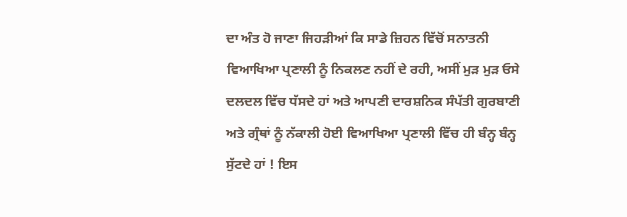ਦਾ ਅੰਤ ਹੋ ਜਾਣਾ ਜਿਹੜੀਆਂ ਕਿ ਸਾਡੇ ਜ਼ਿਹਨ ਵਿੱਚੋਂ ਸਨਾਤਨੀ ਵਿਆਖਿਆ ਪ੍ਰਣਾਲੀ ਨੂੰ ਨਿਕਲਣ ਨਹੀਂ ਦੇ ਰਹੀ, ਅਸੀਂ ਮੁੜ ਮੁੜ ਓਸੇ ਦਲਦਲ ਵਿੱਚ ਧੱਸਦੇ ਹਾਂ ਅਤੇ ਆਪਣੀ ਦਾਰਸ਼ਨਿਕ ਸੰਪੱਤੀ ਗੁਰਬਾਣੀ ਅਤੇ ਗ੍ਰੰਥਾਂ ਨੂੰ ਨੱਕਾਲੀ ਹੋਈ ਵਿਆਖਿਆ ਪ੍ਰਣਾਲੀ ਵਿੱਚ ਹੀ ਬੰਨ੍ਹ ਬੰਨ੍ਹ ਸੁੱਟਦੇ ਹਾਂ ! ਇਸ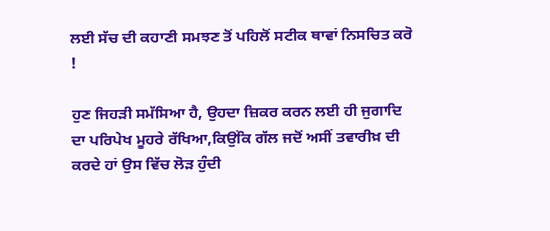ਲਈ ਸੱਚ ਦੀ ਕਹਾਣੀ ਸਮਝਣ ਤੋਂ ਪਹਿਲੋਂ ਸਟੀਕ ਥਾਵਾਂ ਨਿਸਚਿਤ ਕਰੋ !

ਹੁਣ ਜਿਹੜੀ ਸਮੱਸਿਆ ਹੈ, ਉਹਦਾ ਜ਼ਿਕਰ ਕਰਨ ਲਈ ਹੀ ਜੁਗਾਦਿ ਦਾ ਪਰਿਪੇਖ ਮੂਹਰੇ ਰੱਖਿਆ,ਕਿਉਂਕਿ ਗੱਲ ਜਦੋਂ ਅਸੀਂ ਤਵਾਰੀਖ਼ ਦੀ ਕਰਦੇ ਹਾਂ ਉਸ ਵਿੱਚ ਲੋੜ ਹੁੰਦੀ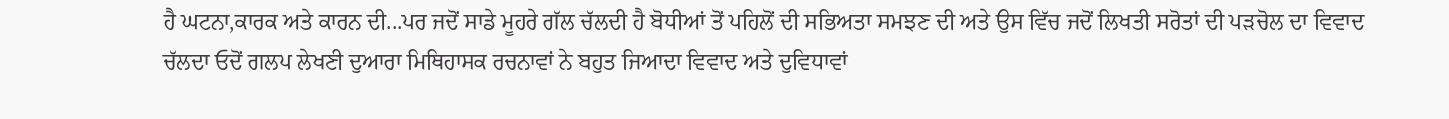ਹੈ ਘਟਨਾ,ਕਾਰਕ ਅਤੇ ਕਾਰਨ ਦੀ...ਪਰ ਜਦੋਂ ਸਾਡੇ ਮੂਹਰੇ ਗੱਲ ਚੱਲਦੀ ਹੈ ਬੋਧੀਆਂ ਤੋਂ ਪਹਿਲੋਂ ਦੀ ਸਭਿਅਤਾ ਸਮਝਣ ਦੀ ਅਤੇ ਉਸ ਵਿੱਚ ਜਦੋਂ ਲਿਖਤੀ ਸਰੋਤਾਂ ਦੀ ਪੜਚੋਲ ਦਾ ਵਿਵਾਦ ਚੱਲਦਾ ਓਦੋਂ ਗਲਪ ਲੇਖਣੀ ਦੁਆਰਾ ਮਿਥਿਹਾਸਕ ਰਚਨਾਵਾਂ ਨੇ ਬਹੁਤ ਜਿਆਦਾ ਵਿਵਾਦ ਅਤੇ ਦੁਵਿਧਾਵਾਂ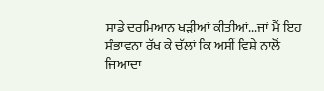ਸਾਡੇ ਦਰਮਿਆਨ ਖੜੀਆਂ ਕੀਤੀਆਂ...ਜਾਂ ਮੈਂ ਇਹ ਸੰਭਾਵਨਾ ਰੱਖ ਕੇ ਚੱਲਾਂ ਕਿ ਅਸੀਂ ਵਿਸ਼ੇ ਨਾਲੋਂ ਜਿਆਦਾ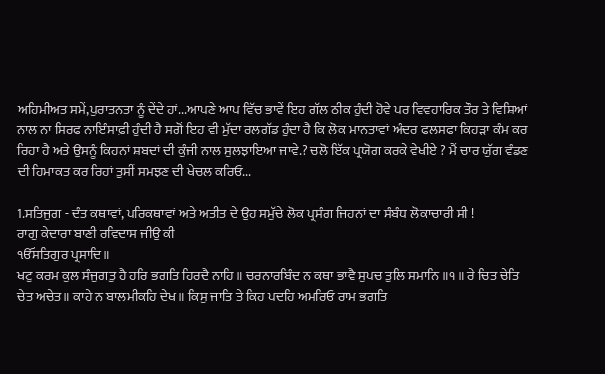ਅਹਿਮੀਅਤ ਸਮੇਂ,ਪੁਰਾਤਨਤਾ ਨੂੰ ਦੇਂਦੇ ਹਾਂ...ਆਪਣੇ ਆਪ ਵਿੱਚ ਭਾਵੇਂ ਇਹ ਗੱਲ ਠੀਕ ਹੁੰਦੀ ਹੋਵੇ ਪਰ ਵਿਵਹਾਰਿਕ ਤੌਰ ਤੇ ਵਿਸ਼ਿਆਂ ਨਾਲ ਨਾ ਸਿਰਫ ਨਾਇੰਸਾਫ਼ੀ ਹੁੰਦੀ ਹੈ ਸਗੋਂ ਇਹ ਵੀ ਮੁੱਦਾ ਰਲਗੱਡ ਹੁੰਦਾ ਹੈ ਕਿ ਲੋਕ ਮਾਨਤਾਵਾਂ ਅੰਦਰ ਫਲਸਫਾ ਕਿਹੜਾ ਕੰਮ ਕਰ ਰਿਹਾ ਹੈ ਅਤੇ ਉਸਨੂੰ ਕਿਹਨਾਂ ਸ਼ਬਦਾਂ ਦੀ ਕੁੰਜੀ ਨਾਲ ਸੁਲਝਾਇਆ ਜਾਵੇ.? ਚਲੋ ਇੱਕ ਪ੍ਰਯੋਗ ਕਰਕੇ ਵੇਖੀਏ ? ਮੈਂ ਚਾਰ ਯੁੱਗ ਵੰਡਣ ਦੀ ਹਿਮਾਕਤ ਕਰ ਰਿਹਾਂ ਤੁਸੀਂ ਸਮਝਣ ਦੀ ਖੇਚਲ ਕਰਿਓ...

1.ਸਤਿਜੁਗ - ਦੰਤ ਕਥਾਵਾਂ, ਪਰਿਕਥਾਵਾਂ ਅਤੇ ਅਤੀਤ ਦੇ ਉਹ ਸਮੁੱਚੇ ਲੋਕ ਪ੍ਰਸੰਗ ਜਿਹਨਾਂ ਦਾ ਸੰਬੰਧ ਲੋਕਾਚਾਰੀ ਸੀ !
ਰਾਗੁ ਕੇਦਾਰਾ ਬਾਣੀ ਰਵਿਦਾਸ ਜੀਉ ਕੀ
ੴਸਤਿਗੁਰ ਪ੍ਰਸਾਦਿ॥
ਖਟੁ ਕਰਮ ਕੁਲ ਸੰਜੁਗਤੁ ਹੈ ਹਰਿ ਭਗਤਿ ਹਿਰਦੈ ਨਾਹਿ॥ ਚਰਨਾਰਬਿੰਦ ਨ ਕਥਾ ਭਾਵੈ ਸੁਪਚ ਤੁਲਿ ਸਮਾਨਿ ॥੧॥ ਰੇ ਚਿਤ ਚੇਤਿ ਚੇਤ ਅਚੇਤ॥ ਕਾਹੇ ਨ ਬਾਲਮੀਕਹਿ ਦੇਖ॥ ਕਿਸੁ ਜਾਤਿ ਤੇ ਕਿਹ ਪਦਹਿ ਅਮਰਿਓ ਰਾਮ ਭਗਤਿ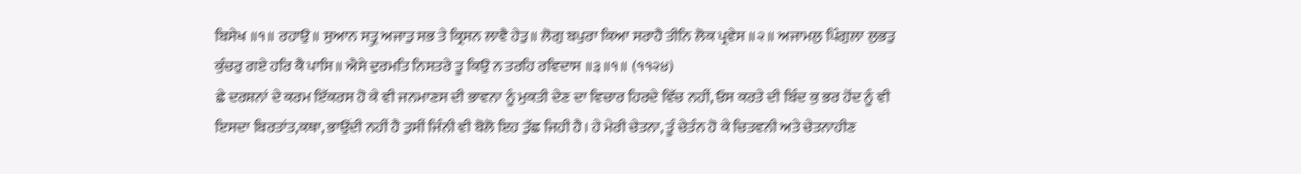ਬਿਸੇਖ ॥੧॥ ਰਹਾਉ॥ ਸੁਆਨ ਸਤ੍ਰੁ ਅਜਾਤੁ ਸਭ ਤੇ ਕ੍ਰਿਸਨ ਲਾਵੈ ਹੇਤੁ॥ ਲੋਗੁ ਬਪੁਰਾ ਕਿਆ ਸਰਾਹੈ ਤੀਨਿ ਲੋਕ ਪ੍ਰਵੇਸ ॥੨॥ ਅਜਾਮਲੁ ਪਿੰਗੁਲਾ ਲੁਭਤੁ ਕੁੰਚਰੁ ਗਏ ਹਰਿ ਕੈ ਪਾਸਿ॥ ਐਸੇ ਦੁਰਮਤਿ ਨਿਸਤਰੇ ਤੂ ਕਿਉ ਨ ਤਰਹਿ ਰਵਿਦਾਸ ॥੩॥੧॥ (੧੧੨੪)
ਛੇ ਦਰਸ਼ਨਾਂ ਦੇ ਕਰਮ ਇੱਕਰਸ ਹੋ ਕੇ ਵੀ ਜਨਮਾਣਸ ਦੀ ਭਾਵਨਾ ਨੂੰ ਮੁਕਤੀ ਦੇਣ ਦਾ ਵਿਚਾਰ ਹਿਰਦੇ ਵਿੱਚ ਨਹੀਂ, ਓਸ ਕਰਤੇ ਦੀ ਬਿੰਦ ਕੁ ਭਰ ਹੋਂਦ ਨੂੰ ਵੀ ਇਸਦਾ ਬਿਰਤਾਂਤ,ਕਥਾ, ਭਾਉਂਦੀ ਨਹੀਂ ਹੈ ਤੁਸੀਂ ਜਿੰਨੀ ਵੀ ਬੋਲੋ ਇਹ ਤੁੱਛ ਜਿਹੀ ਹੈ। ਹੇ ਮੇਰੀ ਚੇਤਨਾ, ਤੂੰ ਚੇਤੰਨ ਹੋ ਕੇ ਚਿਤਵਨੀ ਅਤੇ ਚੇਤਨਾਹੀਣ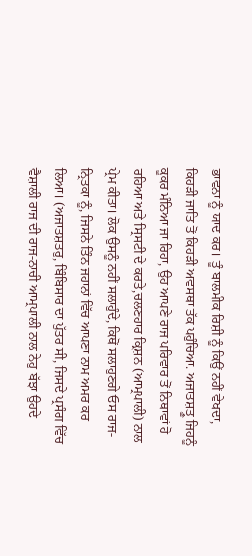ਭਾਵਨਾ ਨੂੰ ਯਾਦ ਕਰ। ਤੂੰ ਬਾਲਮੀਕ ਰਿਸ਼ੀ ਨੂੰ ਕਿਉਂ ਨਹੀਂ ਵੇਖਦਾ, ਕਿਹੜੀ ਜਾਤਿ ਤੋਂ ਕਿਹੜੀ ਅਵਸਥਾ ਤੱਕ ਪਹੁੰਚਿਆ. ਅਜਾਤਸ਼ਤ੍ਰੂ ਜਿਹਨੂੰ ਕੂਕਰ ਮੰਨਿਆ ਜਾ ਰਿਹਾ, ਉਹ ਆਪਣੇ ਰਾਜ ਪਰਿਵਾਰ ਤੋਂ ਨਿਥਾਵਾਂ ਹੋ ਰਹਿਆ ਅਤੇ ਸ੍ਰਿਸਟੀ ਦੇ ਕਰਤੇ,ਚਲਣਹਾਰ ਕ੍ਰਿਸ਼ਨ (ਆਮ੍ਰਪਾਲੀ) ਨਾਲ ਪ੍ਰੇਮ ਕੀਤਾ। ਲੋਕ ਉਸਨੂੰ ਨਹੀਂ ਸਲਾਹੁੰਦੇ, ਕਿਥੋਂ ਸਲਾਹੁਣਗੇ ਓਸ ਰਾਜ-ਨ੍ਰਿਤਕਾ ਨੂੰ, ਜਿਸਨੇ ਤਿੰਨ ਜਹਾਨਾਂ ਵਿੱਚ ਆਪਣਾ ਨਾਮ ਅਮਰ ਕਰ ਲਿਆ। (ਅਜਾਤਸ਼ਤਰੁ, ਬਿੰਬਿਸਾਰ ਦਾ ਪੁੱਤਰ ਸੀ, ਜਿਸਦੇ ਪ੍ਰਸੰਗ ਵਿੱਚ ਵੈਸ਼ਾਲੀ ਰਾਜ ਦੀ ਰਾਜ-ਨਾਚੀ ਆਮ੍ਰਪਾਲੀ ਨਾਲ ਨੇਹੁ ਬੱਝਾ ਉਹਦੇ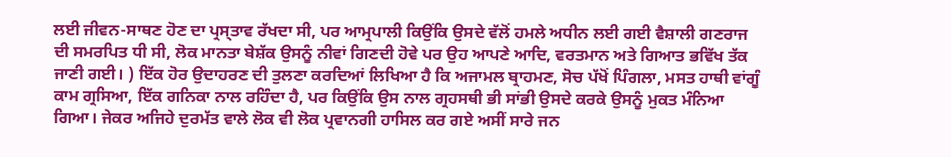ਲਈ ਜੀਵਨ-ਸਾਥਣ ਹੋਣ ਦਾ ਪ੍ਰਸ੍ਤਾਵ ਰੱਖਦਾ ਸੀ, ਪਰ ਆਮ੍ਰਪਾਲੀ ਕਿਉਂਕਿ ਉਸਦੇ ਵੱਲੋਂ ਹਮਲੇ ਅਧੀਨ ਲਈ ਗਈ ਵੈਸ਼ਾਲੀ ਗਣਰਾਜ ਦੀ ਸਮਰਪਿਤ ਧੀ ਸੀ, ਲੋਕ ਮਾਨਤਾ ਬੇਸ਼ੱਕ ਉਸਨੂੰ ਨੀਵਾਂ ਗਿਣਦੀ ਹੋਵੇ ਪਰ ਉਹ ਆਪਣੇ ਆਦਿ, ਵਰਤਮਾਨ ਅਤੇ ਗਿਆਤ ਭਵਿੱਖ ਤੱਕ ਜਾਣੀ ਗਈ। ) ਇੱਕ ਹੋਰ ਉਦਾਹਰਣ ਦੀ ਤੁਲਣਾ ਕਰਦਿਆਂ ਲਿਖਿਆ ਹੈ ਕਿ ਅਜਾਮਲ ਬ੍ਰਾਹਮਣ, ਸੋਚ ਪੱਖੋਂ ਪਿੰਗਲਾ, ਮਸਤ ਹਾਥੀ ਵਾਂਗੂੰ ਕਾਮ ਗ੍ਰਸਿਆ, ਇੱਕ ਗਨਿਕਾ ਨਾਲ ਰਹਿੰਦਾ ਹੈ, ਪਰ ਕਿਉਂਕਿ ਉਸ ਨਾਲ ਗ੍ਰਹਸਥੀ ਭੀ ਸਾਂਭੀ ਉਸਦੇ ਕਰਕੇ ਉਸਨੂੰ ਮੁਕਤ ਮੰਨਿਆ ਗਿਆ। ਜੇਕਰ ਅਜਿਹੇ ਦੁਰਮੱਤ ਵਾਲੇ ਲੋਕ ਵੀ ਲੋਕ ਪ੍ਰਵਾਨਗੀ ਹਾਸਿਲ ਕਰ ਗਏ ਅਸੀਂ ਸਾਰੇ ਜਨ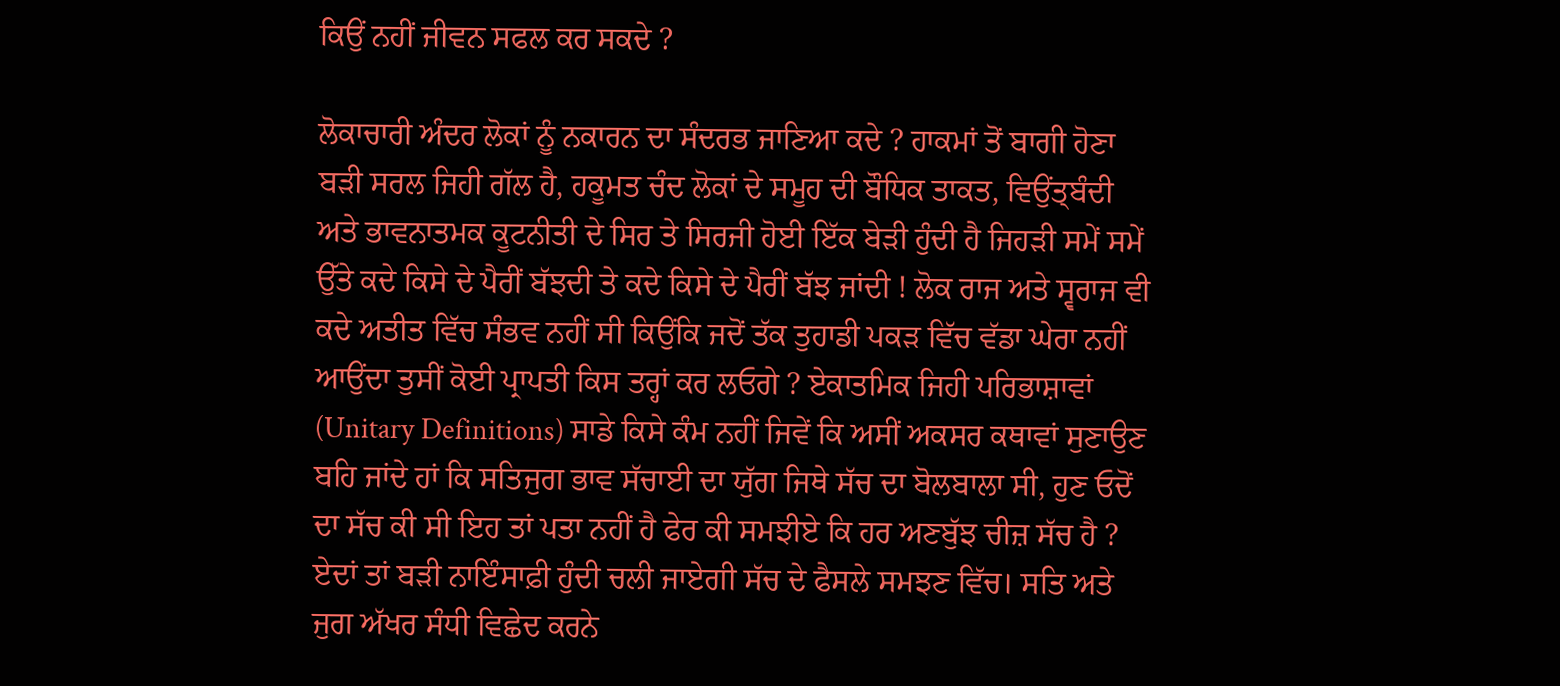ਕਿਉਂ ਨਹੀਂ ਜੀਵਨ ਸਫਲ ਕਰ ਸਕਦੇ ?

ਲੋਕਾਚਾਰੀ ਅੰਦਰ ਲੋਕਾਂ ਨੂੰ ਨਕਾਰਨ ਦਾ ਸੰਦਰਭ ਜਾਣਿਆ ਕਦੇ ? ਹਾਕਮਾਂ ਤੋਂ ਬਾਗੀ ਹੋਣਾ ਬੜੀ ਸਰਲ ਜਿਹੀ ਗੱਲ ਹੈ, ਹਕੂਮਤ ਚੰਦ ਲੋਕਾਂ ਦੇ ਸਮੂਹ ਦੀ ਬੌਧਿਕ ਤਾਕਤ, ਵਿਉਂਤ੍ਬੰਦੀ ਅਤੇ ਭਾਵਨਾਤਮਕ ਕੂਟਨੀਤੀ ਦੇ ਸਿਰ ਤੇ ਸਿਰਜੀ ਹੋਈ ਇੱਕ ਬੇੜੀ ਹੁੰਦੀ ਹੈ ਜਿਹੜੀ ਸਮੇਂ ਸਮੇਂ ਉੱਤੇ ਕਦੇ ਕਿਸੇ ਦੇ ਪੈਰੀਂ ਬੱਝਦੀ ਤੇ ਕਦੇ ਕਿਸੇ ਦੇ ਪੈਰੀਂ ਬੱਝ ਜਾਂਦੀ ! ਲੋਕ ਰਾਜ ਅਤੇ ਸ੍ਵਰਾਜ ਵੀ ਕਦੇ ਅਤੀਤ ਵਿੱਚ ਸੰਭਵ ਨਹੀਂ ਸੀ ਕਿਉਂਕਿ ਜਦੋਂ ਤੱਕ ਤੁਹਾਡੀ ਪਕੜ ਵਿੱਚ ਵੱਡਾ ਘੇਰਾ ਨਹੀਂ ਆਉਂਦਾ ਤੁਸੀਂ ਕੋਈ ਪ੍ਰਾਪਤੀ ਕਿਸ ਤਰ੍ਹਾਂ ਕਰ ਲਓਗੇ ? ਏਕਾਤਮਿਕ ਜਿਹੀ ਪਰਿਭਾਸ਼ਾਵਾਂ (Unitary Definitions) ਸਾਡੇ ਕਿਸੇ ਕੰਮ ਨਹੀਂ ਜਿਵੇਂ ਕਿ ਅਸੀਂ ਅਕਸਰ ਕਥਾਵਾਂ ਸੁਣਾਉਣ ਬਹਿ ਜਾਂਦੇ ਹਾਂ ਕਿ ਸਤਿਜੁਗ ਭਾਵ ਸੱਚਾਈ ਦਾ ਯੁੱਗ ਜਿਥੇ ਸੱਚ ਦਾ ਬੋਲਬਾਲਾ ਸੀ, ਹੁਣ ਓਦੋਂ ਦਾ ਸੱਚ ਕੀ ਸੀ ਇਹ ਤਾਂ ਪਤਾ ਨਹੀਂ ਹੈ ਫੇਰ ਕੀ ਸਮਝੀਏ ਕਿ ਹਰ ਅਣਬੁੱਝ ਚੀਜ਼ ਸੱਚ ਹੈ ? ਏਦਾਂ ਤਾਂ ਬੜੀ ਨਾਇੰਸਾਫ਼ੀ ਹੁੰਦੀ ਚਲੀ ਜਾਏਗੀ ਸੱਚ ਦੇ ਫੈਸਲੇ ਸਮਝਣ ਵਿੱਚ। ਸਤਿ ਅਤੇ ਜੁਗ ਅੱਖਰ ਸੰਧੀ ਵਿਛੇਦ ਕਰਨੇ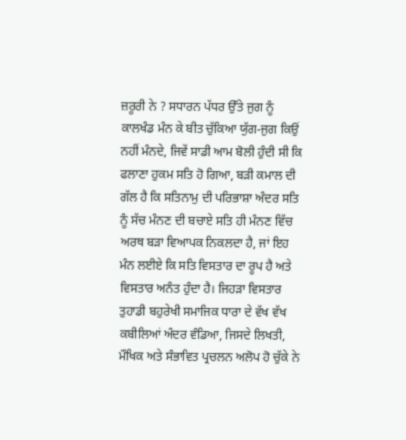ਜ਼ਰੂਰੀ ਨੇ ? ਸਧਾਰਨ ਪੱਧਰ ਉੱਤੇ ਜੁਗ ਨੂੰ ਕਾਲਖੰਡ ਮੰਨ ਕੇ ਬੀਤ ਚੁੱਕਿਆ ਯੁੱਗ-ਜੁਗ ਕਿਉਂ ਨਹੀਂ ਮੰਨਦੇ, ਜਿਵੇਂ ਸਾਡੀ ਆਮ ਬੋਲੀ ਹੁੰਦੀ ਸੀ ਕਿ ਫਲਾਣਾ ਹੁਕਮ ਸਤਿ ਹੋ ਗਿਆ, ਬੜੀ ਕਮਾਲ ਦੀ ਗੱਲ ਹੈ ਕਿ ਸਤਿਨਾਮੁ ਦੀ ਪਰਿਭਾਸ਼ਾ ਅੰਦਰ ਸਤਿ ਨੂੰ ਸੱਚ ਮੰਨਣ ਦੀ ਬਚਾਏ ਸਤਿ ਹੀ ਮੰਨਣ ਵਿੱਚ ਅਰਥ ਬੜਾ ਵਿਆਪਕ ਨਿਕਲਦਾ ਹੈ, ਜਾਂ ਇਹ ਮੰਨ ਲਈਏ ਕਿ ਸਤਿ ਵਿਸਤਾਰ ਦਾ ਰੂਪ ਹੈ ਅਤੇ ਵਿਸਤਾਰ ਅਨੰਤ ਹੁੰਦਾ ਹੈ। ਜਿਹੜਾ ਵਿਸਤਾਰ ਤੁਹਾਡੀ ਬਹੁਰੇਖੀ ਸਮਾਜਿਕ ਧਾਰਾ ਦੇ ਵੱਖ ਵੱਖ ਕਬੀਲਿਆਂ ਅੰਦਰ ਵੰਡਿਆ, ਜਿਸਦੇ ਲਿਖਤੀ, ਮੌਖਿਕ ਅਤੇ ਸੰਭਾਵਿਤ ਪ੍ਰਚਲਨ ਅਲੋਪ ਹੋ ਚੁੱਕੇ ਨੇ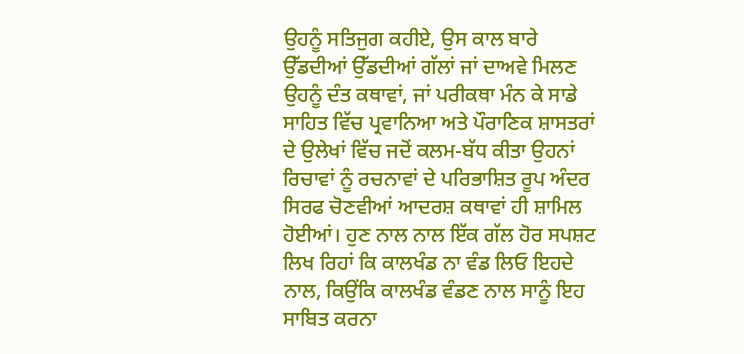ਉਹਨੂੰ ਸਤਿਜੁਗ ਕਹੀਏ, ਉਸ ਕਾਲ ਬਾਰੇ ਉੱਡਦੀਆਂ ਉੱਡਦੀਆਂ ਗੱਲਾਂ ਜਾਂ ਦਾਅਵੇ ਮਿਲਣ ਉਹਨੂੰ ਦੰਤ ਕਥਾਵਾਂ, ਜਾਂ ਪਰੀਕਥਾ ਮੰਨ ਕੇ ਸਾਡੇ ਸਾਹਿਤ ਵਿੱਚ ਪ੍ਰਵਾਨਿਆ ਅਤੇ ਪੌਰਾਣਿਕ ਸ਼ਾਸਤਰਾਂ ਦੇ ਉਲੇਖਾਂ ਵਿੱਚ ਜਦੋਂ ਕਲਮ-ਬੱਧ ਕੀਤਾ ਉਹਨਾਂ ਰਿਚਾਵਾਂ ਨੂੰ ਰਚਨਾਵਾਂ ਦੇ ਪਰਿਭਾਸ਼ਿਤ ਰੂਪ ਅੰਦਰ ਸਿਰਫ ਚੋਣਵੀਆਂ ਆਦਰਸ਼ ਕਥਾਵਾਂ ਹੀ ਸ਼ਾਮਿਲ ਹੋਈਆਂ। ਹੁਣ ਨਾਲ ਨਾਲ ਇੱਕ ਗੱਲ ਹੋਰ ਸਪਸ਼ਟ ਲਿਖ ਰਿਹਾਂ ਕਿ ਕਾਲਖੰਡ ਨਾ ਵੰਡ ਲਿਓ ਇਹਦੇ ਨਾਲ, ਕਿਉਂਕਿ ਕਾਲਖੰਡ ਵੰਡਣ ਨਾਲ ਸਾਨੂੰ ਇਹ ਸਾਬਿਤ ਕਰਨਾ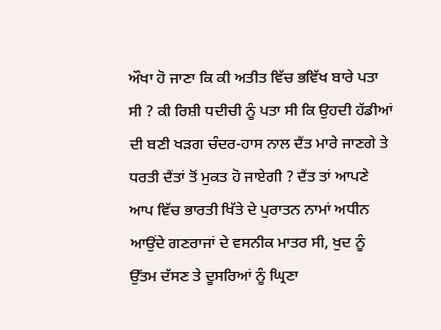ਔਖਾ ਹੋ ਜਾਣਾ ਕਿ ਕੀ ਅਤੀਤ ਵਿੱਚ ਭਵਿੱਖ ਬਾਰੇ ਪਤਾ ਸੀ ? ਕੀ ਰਿਸ਼ੀ ਧਦੀਚੀ ਨੂੰ ਪਤਾ ਸੀ ਕਿ ਉਹਦੀ ਹੱਡੀਆਂ ਦੀ ਬਣੀ ਖੜਗ ਚੰਦਰ-ਹਾਸ ਨਾਲ ਦੈਂਤ ਮਾਰੇ ਜਾਣਗੇ ਤੇ ਧਰਤੀ ਦੈਂਤਾਂ ਤੋਂ ਮੁਕਤ ਹੋ ਜਾਏਗੀ ? ਦੈਂਤ ਤਾਂ ਆਪਣੇ ਆਪ ਵਿੱਚ ਭਾਰਤੀ ਖਿੱਤੇ ਦੇ ਪੁਰਾਤਨ ਨਾਮਾਂ ਅਧੀਨ ਆਉਂਦੇ ਗਣਰਾਜਾਂ ਦੇ ਵਸਨੀਕ ਮਾਤਰ ਸੀ, ਖੁਦ ਨੂੰ ਉੱਤਮ ਦੱਸਣ ਤੇ ਦੂਸਰਿਆਂ ਨੂੰ ਘ੍ਰਿਣਾ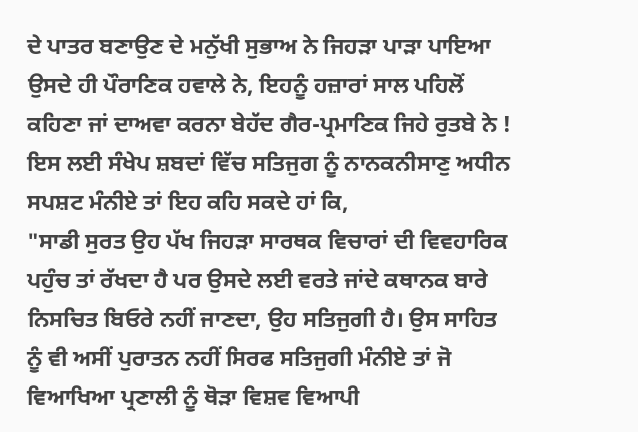ਦੇ ਪਾਤਰ ਬਣਾਉਣ ਦੇ ਮਨੁੱਖੀ ਸੁਭਾਅ ਨੇ ਜਿਹੜਾ ਪਾੜਾ ਪਾਇਆ ਉਸਦੇ ਹੀ ਪੌਰਾਣਿਕ ਹਵਾਲੇ ਨੇ, ਇਹਨੂੰ ਹਜ਼ਾਰਾਂ ਸਾਲ ਪਹਿਲੋਂ ਕਹਿਣਾ ਜਾਂ ਦਾਅਵਾ ਕਰਨਾ ਬੇਹੱਦ ਗੈਰ-ਪ੍ਰਮਾਣਿਕ ਜਿਹੇ ਰੁਤਬੇ ਨੇ ! ਇਸ ਲਈ ਸੰਖੇਪ ਸ਼ਬਦਾਂ ਵਿੱਚ ਸਤਿਜੁਗ ਨੂੰ ਨਾਨਕਨੀਸਾਣੁ ਅਧੀਨ ਸਪਸ਼ਟ ਮੰਨੀਏ ਤਾਂ ਇਹ ਕਹਿ ਸਕਦੇ ਹਾਂ ਕਿ,
"ਸਾਡੀ ਸੁਰਤ ਉਹ ਪੱਖ ਜਿਹੜਾ ਸਾਰਥਕ ਵਿਚਾਰਾਂ ਦੀ ਵਿਵਹਾਰਿਕ ਪਹੁੰਚ ਤਾਂ ਰੱਖਦਾ ਹੈ ਪਰ ਉਸਦੇ ਲਈ ਵਰਤੇ ਜਾਂਦੇ ਕਥਾਨਕ ਬਾਰੇ ਨਿਸਚਿਤ ਬਿਓਰੇ ਨਹੀਂ ਜਾਣਦਾ, ਉਹ ਸਤਿਜੁਗੀ ਹੈ। ਉਸ ਸਾਹਿਤ ਨੂੰ ਵੀ ਅਸੀਂ ਪੁਰਾਤਨ ਨਹੀਂ ਸਿਰਫ ਸਤਿਜੁਗੀ ਮੰਨੀਏ ਤਾਂ ਜੋ ਵਿਆਖਿਆ ਪ੍ਰਣਾਲੀ ਨੂੰ ਥੋੜਾ ਵਿਸ਼ਵ ਵਿਆਪੀ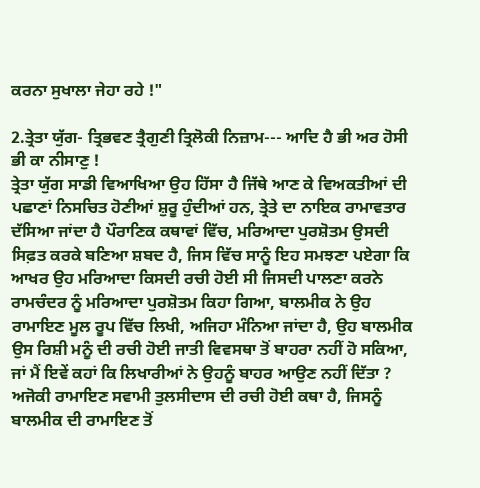ਕਰਨਾ ਸੁਖਾਲਾ ਜੇਹਾ ਰਹੇ !"

2.ਤ੍ਰੇਤਾ ਯੁੱਗ- ਤ੍ਰਿਭਵਣ ਤ੍ਰੈਗੁਣੀ ਤ੍ਰਿਲੋਕੀ ਨਿਜ਼ਾਮ--- ਆਦਿ ਹੈ ਭੀ ਅਰ ਹੋਸੀ ਭੀ ਕਾ ਨੀਸਾਣੁ !
ਤ੍ਰੇਤਾ ਯੁੱਗ ਸਾਡੀ ਵਿਆਖਿਆ ਉਹ ਹਿੱਸਾ ਹੈ ਜਿੱਥੇ ਆਣ ਕੇ ਵਿਅਕਤੀਆਂ ਦੀ ਪਛਾਣਾਂ ਨਿਸਚਿਤ ਹੋਣੀਆਂ ਸ਼ੁਰੂ ਹੁੰਦੀਆਂ ਹਨ, ਤ੍ਰੇਤੇ ਦਾ ਨਾਇਕ ਰਾਮਾਵਤਾਰ ਦੱਸਿਆ ਜਾਂਦਾ ਹੈ ਪੌਰਾਣਿਕ ਕਥਾਵਾਂ ਵਿੱਚ, ਮਰਿਆਦਾ ਪੁਰਸ਼ੋਤਮ ਉਸਦੀ ਸਿਫ਼ਤ ਕਰਕੇ ਬਣਿਆ ਸ਼ਬਦ ਹੈ, ਜਿਸ ਵਿੱਚ ਸਾਨੂੰ ਇਹ ਸਮਝਣਾ ਪਏਗਾ ਕਿ ਆਖਰ ਉਹ ਮਰਿਆਦਾ ਕਿਸਦੀ ਰਚੀ ਹੋਈ ਸੀ ਜਿਸਦੀ ਪਾਲਣਾ ਕਰਨੇ ਰਾਮਚੰਦਰ ਨੂੰ ਮਰਿਆਦਾ ਪੁਰਸ਼ੋਤਮ ਕਿਹਾ ਗਿਆ, ਬਾਲਮੀਕ ਨੇ ਉਹ ਰਾਮਾਇਣ ਮੂਲ ਰੂਪ ਵਿੱਚ ਲਿਖੀ, ਅਜਿਹਾ ਮੰਨਿਆ ਜਾਂਦਾ ਹੈ, ਉਹ ਬਾਲਮੀਕ ਉਸ ਰਿਸ਼ੀ ਮਨੂੰ ਦੀ ਰਚੀ ਹੋਈ ਜਾਤੀ ਵਿਵਸਥਾ ਤੋਂ ਬਾਹਰਾ ਨਹੀਂ ਹੋ ਸਕਿਆ, ਜਾਂ ਮੈਂ ਇਵੇਂ ਕਹਾਂ ਕਿ ਲਿਖਾਰੀਆਂ ਨੇ ਉਹਨੂੰ ਬਾਹਰ ਆਉਣ ਨਹੀਂ ਦਿੱਤਾ ? ਅਜੋਕੀ ਰਾਮਾਇਣ ਸਵਾਮੀ ਤੁਲਸੀਦਾਸ ਦੀ ਰਚੀ ਹੋਈ ਕਥਾ ਹੈ, ਜਿਸਨੂੰ ਬਾਲਮੀਕ ਦੀ ਰਾਮਾਇਣ ਤੋਂ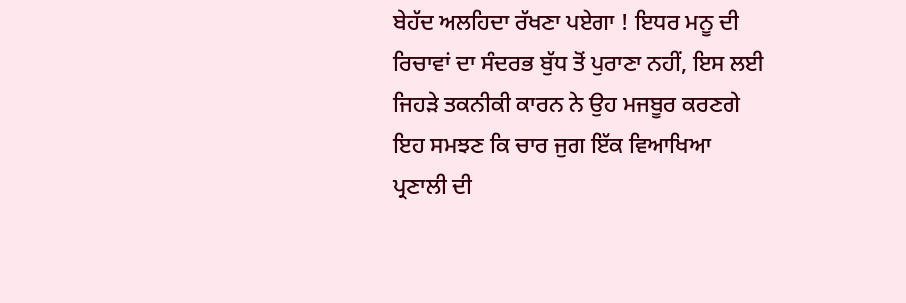ਬੇਹੱਦ ਅਲਹਿਦਾ ਰੱਖਣਾ ਪਏਗਾ ! ਇਧਰ ਮਨੂ ਦੀ ਰਿਚਾਵਾਂ ਦਾ ਸੰਦਰਭ ਬੁੱਧ ਤੋਂ ਪੁਰਾਣਾ ਨਹੀਂ, ਇਸ ਲਈ ਜਿਹੜੇ ਤਕਨੀਕੀ ਕਾਰਨ ਨੇ ਉਹ ਮਜਬੂਰ ਕਰਣਗੇ ਇਹ ਸਮਝਣ ਕਿ ਚਾਰ ਜੁਗ ਇੱਕ ਵਿਆਖਿਆ ਪ੍ਰਣਾਲੀ ਦੀ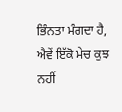ਭਿੰਨਤਾ ਮੰਗਦਾ ਹੈ, ਐਵੇਂ ਇੱਕੋ ਮੇਚ ਕੁਝ ਨਹੀਂ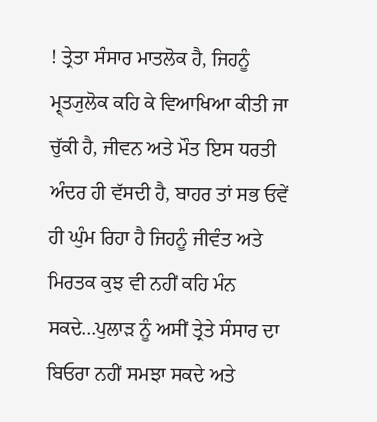! ਤ੍ਰੇਤਾ ਸੰਸਾਰ ਮਾਤਲੋਕ ਹੈ, ਜਿਹਨੂੰ ਮ੍ਰ੍ਤ੍ਯੁਲੋਕ ਕਹਿ ਕੇ ਵਿਆਖਿਆ ਕੀਤੀ ਜਾ ਚੁੱਕੀ ਹੈ, ਜੀਵਨ ਅਤੇ ਮੌਤ ਇਸ ਧਰਤੀ ਅੰਦਰ ਹੀ ਵੱਸਦੀ ਹੈ, ਬਾਹਰ ਤਾਂ ਸਭ ਓਵੇਂ ਹੀ ਘੁੰਮ ਰਿਹਾ ਹੈ ਜਿਹਨੂੰ ਜੀਵੰਤ ਅਤੇ ਮਿਰਤਕ ਕੁਝ ਵੀ ਨਹੀਂ ਕਹਿ ਮੰਨ ਸਕਦੇ...ਪੁਲਾੜ ਨੂੰ ਅਸੀਂ ਤ੍ਰੇਤੇ ਸੰਸਾਰ ਦਾ ਬਿਓਰਾ ਨਹੀਂ ਸਮਝਾ ਸਕਦੇ ਅਤੇ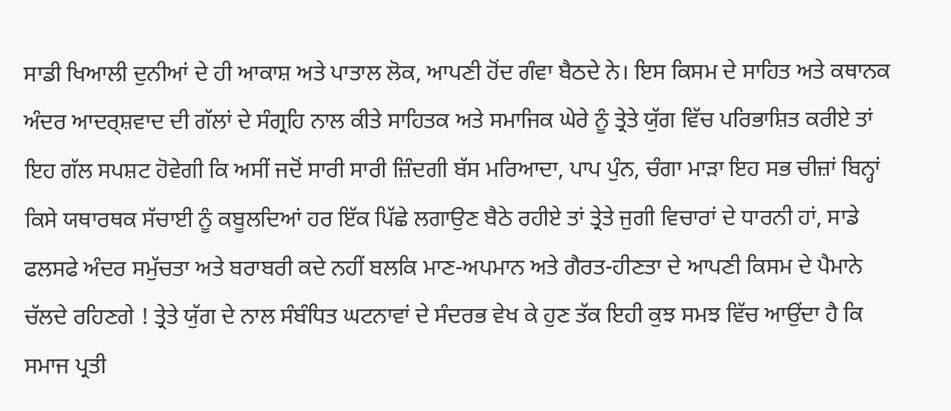ਸਾਡੀ ਖਿਆਲੀ ਦੁਨੀਆਂ ਦੇ ਹੀ ਆਕਾਸ਼ ਅਤੇ ਪਾਤਾਲ ਲੋਕ, ਆਪਣੀ ਹੋਂਦ ਗੰਵਾ ਬੈਠਦੇ ਨੇ। ਇਸ ਕਿਸਮ ਦੇ ਸਾਹਿਤ ਅਤੇ ਕਥਾਨਕ ਅੰਦਰ ਆਦਰ੍ਸ਼ਵਾਦ ਦੀ ਗੱਲਾਂ ਦੇ ਸੰਗ੍ਰਹਿ ਨਾਲ ਕੀਤੇ ਸਾਹਿਤਕ ਅਤੇ ਸਮਾਜਿਕ ਘੇਰੇ ਨੂੰ ਤ੍ਰੇਤੇ ਯੁੱਗ ਵਿੱਚ ਪਰਿਭਾਸ਼ਿਤ ਕਰੀਏ ਤਾਂ ਇਹ ਗੱਲ ਸਪਸ਼ਟ ਹੋਵੇਗੀ ਕਿ ਅਸੀਂ ਜਦੋਂ ਸਾਰੀ ਸਾਰੀ ਜ਼ਿੰਦਗੀ ਬੱਸ ਮਰਿਆਦਾ, ਪਾਪ ਪੁੰਨ, ਚੰਗਾ ਮਾੜਾ ਇਹ ਸਭ ਚੀਜ਼ਾਂ ਬਿਨ੍ਹਾਂ ਕਿਸੇ ਯਥਾਰਥਕ ਸੱਚਾਈ ਨੂੰ ਕਬੂਲਦਿਆਂ ਹਰ ਇੱਕ ਪਿੱਛੇ ਲਗਾਉਣ ਬੈਠੇ ਰਹੀਏ ਤਾਂ ਤ੍ਰੇਤੇ ਜੁਗੀ ਵਿਚਾਰਾਂ ਦੇ ਧਾਰਨੀ ਹਾਂ, ਸਾਡੇ ਫਲਸਫੇ ਅੰਦਰ ਸਮੁੱਚਤਾ ਅਤੇ ਬਰਾਬਰੀ ਕਦੇ ਨਹੀਂ ਬਲਕਿ ਮਾਣ-ਅਪਮਾਨ ਅਤੇ ਗੈਰਤ-ਹੀਣਤਾ ਦੇ ਆਪਣੀ ਕਿਸਮ ਦੇ ਪੈਮਾਨੇ ਚੱਲਦੇ ਰਹਿਣਗੇ ! ਤ੍ਰੇਤੇ ਯੁੱਗ ਦੇ ਨਾਲ ਸੰਬੰਧਿਤ ਘਟਨਾਵਾਂ ਦੇ ਸੰਦਰਭ ਵੇਖ ਕੇ ਹੁਣ ਤੱਕ ਇਹੀ ਕੁਝ ਸਮਝ ਵਿੱਚ ਆਉਂਦਾ ਹੈ ਕਿ ਸਮਾਜ ਪ੍ਰਤੀ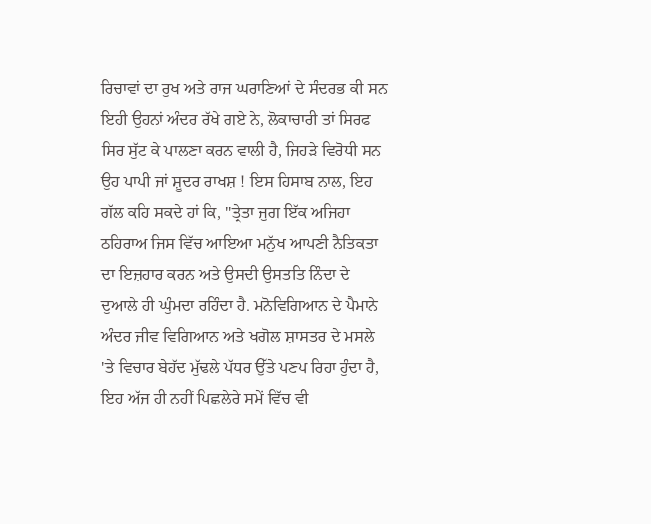ਰਿਚਾਵਾਂ ਦਾ ਰੁਖ ਅਤੇ ਰਾਜ ਘਰਾਣਿਆਂ ਦੇ ਸੰਦਰਭ ਕੀ ਸਨ ਇਹੀ ਉਹਨਾਂ ਅੰਦਰ ਰੱਖੇ ਗਏ ਨੇ, ਲੋਕਾਚਾਰੀ ਤਾਂ ਸਿਰਫ ਸਿਰ ਸੁੱਟ ਕੇ ਪਾਲਣਾ ਕਰਨ ਵਾਲੀ ਹੈ, ਜਿਹੜੇ ਵਿਰੋਧੀ ਸਨ ਉਹ ਪਾਪੀ ਜਾਂ ਸ਼ੂਦਰ ਰਾਖਸ਼ ! ਇਸ ਹਿਸਾਬ ਨਾਲ, ਇਹ ਗੱਲ ਕਹਿ ਸਕਦੇ ਹਾਂ ਕਿ, "ਤ੍ਰੇਤਾ ਜੁਗ ਇੱਕ ਅਜਿਹਾ ਠਹਿਰਾਅ ਜਿਸ ਵਿੱਚ ਆਇਆ ਮਨੁੱਖ ਆਪਣੀ ਨੈਤਿਕਤਾ ਦਾ ਇਜ਼ਹਾਰ ਕਰਨ ਅਤੇ ਉਸਦੀ ਉਸਤਤਿ ਨਿੰਦਾ ਦੇ ਦੁਆਲੇ ਹੀ ਘੁੰਮਦਾ ਰਹਿੰਦਾ ਹੈ. ਮਨੋਵਿਗਿਆਨ ਦੇ ਪੈਮਾਨੇ ਅੰਦਰ ਜੀਵ ਵਿਗਿਆਨ ਅਤੇ ਖਗੋਲ ਸ਼ਾਸਤਰ ਦੇ ਮਸਲੇ 'ਤੇ ਵਿਚਾਰ ਬੇਹੱਦ ਮੁੱਢਲੇ ਪੱਧਰ ਉੱਤੇ ਪਣਪ ਰਿਹਾ ਹੁੰਦਾ ਹੈ, ਇਹ ਅੱਜ ਹੀ ਨਹੀਂ ਪਿਛਲੇਰੇ ਸਮੇਂ ਵਿੱਚ ਵੀ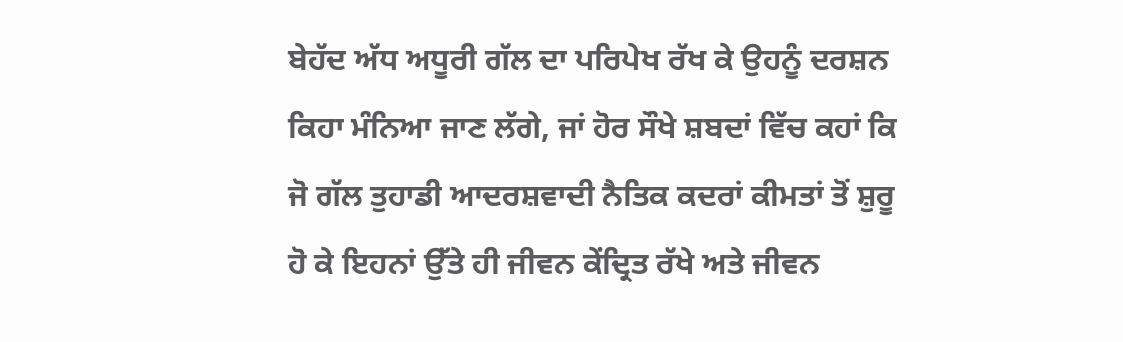ਬੇਹੱਦ ਅੱਧ ਅਧੂਰੀ ਗੱਲ ਦਾ ਪਰਿਪੇਖ ਰੱਖ ਕੇ ਉਹਨੂੰ ਦਰਸ਼ਨ ਕਿਹਾ ਮੰਨਿਆ ਜਾਣ ਲੱਗੇ, ਜਾਂ ਹੋਰ ਸੌਖੇ ਸ਼ਬਦਾਂ ਵਿੱਚ ਕਹਾਂ ਕਿ ਜੋ ਗੱਲ ਤੁਹਾਡੀ ਆਦਰਸ਼ਵਾਦੀ ਨੈਤਿਕ ਕਦਰਾਂ ਕੀਮਤਾਂ ਤੋਂ ਸ਼ੁਰੂ ਹੋ ਕੇ ਇਹਨਾਂ ਉੱਤੇ ਹੀ ਜੀਵਨ ਕੇਂਦ੍ਰਿਤ ਰੱਖੇ ਅਤੇ ਜੀਵਨ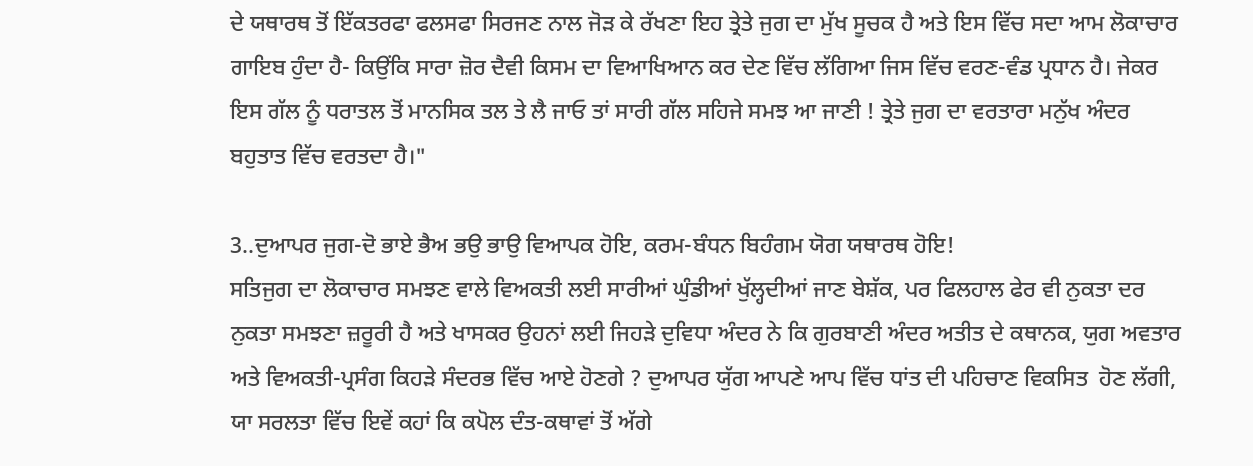ਦੇ ਯਥਾਰਥ ਤੋਂ ਇੱਕਤਰਫਾ ਫਲਸਫਾ ਸਿਰਜਣ ਨਾਲ ਜੋੜ ਕੇ ਰੱਖਣਾ ਇਹ ਤ੍ਰੇਤੇ ਜੁਗ ਦਾ ਮੁੱਖ ਸੂਚਕ ਹੈ ਅਤੇ ਇਸ ਵਿੱਚ ਸਦਾ ਆਮ ਲੋਕਾਚਾਰ ਗਾਇਬ ਹੁੰਦਾ ਹੈ- ਕਿਉਂਕਿ ਸਾਰਾ ਜ਼ੋਰ ਦੈਵੀ ਕਿਸਮ ਦਾ ਵਿਆਖਿਆਨ ਕਰ ਦੇਣ ਵਿੱਚ ਲੱਗਿਆ ਜਿਸ ਵਿੱਚ ਵਰਣ-ਵੰਡ ਪ੍ਰਧਾਨ ਹੈ। ਜੇਕਰ ਇਸ ਗੱਲ ਨੂੰ ਧਰਾਤਲ ਤੋਂ ਮਾਨਸਿਕ ਤਲ ਤੇ ਲੈ ਜਾਓ ਤਾਂ ਸਾਰੀ ਗੱਲ ਸਹਿਜੇ ਸਮਝ ਆ ਜਾਣੀ ! ਤ੍ਰੇਤੇ ਜੁਗ ਦਾ ਵਰਤਾਰਾ ਮਨੁੱਖ ਅੰਦਰ ਬਹੁਤਾਤ ਵਿੱਚ ਵਰਤਦਾ ਹੈ।"

3..ਦੁਆਪਰ ਜੁਗ-ਦੋ ਭਾਏ ਭੈਅ ਭਉ ਭਾਉ ਵਿਆਪਕ ਹੋਇ, ਕਰਮ-ਬੰਧਨ ਬਿਹੰਗਮ ਯੋਗ ਯਥਾਰਥ ਹੋਇ!
ਸਤਿਜੁਗ ਦਾ ਲੋਕਾਚਾਰ ਸਮਝਣ ਵਾਲੇ ਵਿਅਕਤੀ ਲਈ ਸਾਰੀਆਂ ਘੁੰਡੀਆਂ ਖੁੱਲ੍ਹਦੀਆਂ ਜਾਣ ਬੇਸ਼ੱਕ, ਪਰ ਫਿਲਹਾਲ ਫੇਰ ਵੀ ਨੁਕਤਾ ਦਰ ਨੁਕਤਾ ਸਮਝਣਾ ਜ਼ਰੂਰੀ ਹੈ ਅਤੇ ਖਾਸਕਰ ਉਹਨਾਂ ਲਈ ਜਿਹੜੇ ਦੁਵਿਧਾ ਅੰਦਰ ਨੇ ਕਿ ਗੁਰਬਾਣੀ ਅੰਦਰ ਅਤੀਤ ਦੇ ਕਥਾਨਕ, ਯੁਗ ਅਵਤਾਰ ਅਤੇ ਵਿਅਕਤੀ-ਪ੍ਰਸੰਗ ਕਿਹੜੇ ਸੰਦਰਭ ਵਿੱਚ ਆਏ ਹੋਣਗੇ ? ਦੁਆਪਰ ਯੁੱਗ ਆਪਣੇ ਆਪ ਵਿੱਚ ਧਾਂਤ ਦੀ ਪਹਿਚਾਣ ਵਿਕਸਿਤ  ਹੋਣ ਲੱਗੀ, ਯਾ ਸਰਲਤਾ ਵਿੱਚ ਇਵੇਂ ਕਹਾਂ ਕਿ ਕਪੋਲ ਦੰਤ-ਕਥਾਵਾਂ ਤੋਂ ਅੱਗੇ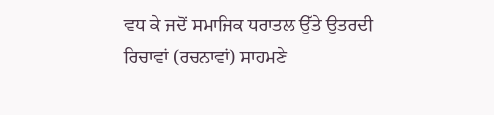ਵਧ ਕੇ ਜਦੋਂ ਸਮਾਜਿਕ ਧਰਾਤਲ ਉੱਤੇ ਉਤਰਦੀ ਰਿਚਾਵਾਂ (ਰਚਨਾਵਾਂ) ਸਾਹਮਣੇ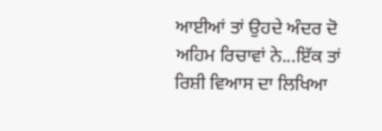ਆਈਆਂ ਤਾਂ ਉਹਦੇ ਅੰਦਰ ਦੋ ਅਹਿਮ ਰਿਚਾਵਾਂ ਨੇ...ਇੱਕ ਤਾਂ ਰਿਸ਼ੀ ਵਿਆਸ ਦਾ ਲਿਖਿਆ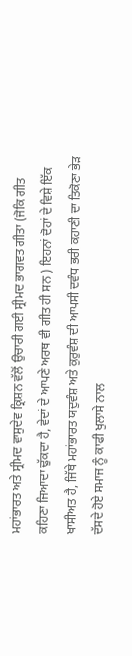ਮਹਾਂਭਾਰਤ ਅਤੇ ਸ੍ਰੀਮਦ ਵਾਸੁਦੇਵ ਕ੍ਰਿਸ਼ਨ ਵੱਲੋਂ ਉਚਾਰੀ ਗਈ ਸ੍ਰੀਮਦ ਭਾਗਵਤ ਗੀਤਾ (ਜੋਕਿ ਗੀਤ ਕਹਿਣਾ ਜਿਆਦਾ ਢੁੱਕਦਾ ਹੈ, ਵੇਦਾਂ ਦੇ ਆਪਣੇ ਅਰਥ ਵੀ ਗੀਤ ਹੀ ਸਨ ) ਇਹਨਾਂ ਦੋਹਾਂ ਦੇ ਵਿਸ਼ੇ ਇੱਕ ਖਾਸੀਅਤ ਹੈ, ਜਿੱਥੇ ਮਹਾਂਭਾਰਤ ਯਦੁਵੰਸ਼ ਅਤੇ ਕੁਰੁਵੰਸ਼ ਦੀ ਆਪਸੀ ਦਵੰਧ ਭਰੀ ਕਹਾਣੀ ਦਾ ਤਿਕੋਣਾ ਭੇੜ ਦੱਸਦੇ ਹੋਏ ਸਮਾਜ ਨੂੰ ਕਾਫੀ ਖੁਲਾਸੇ ਨਾਲ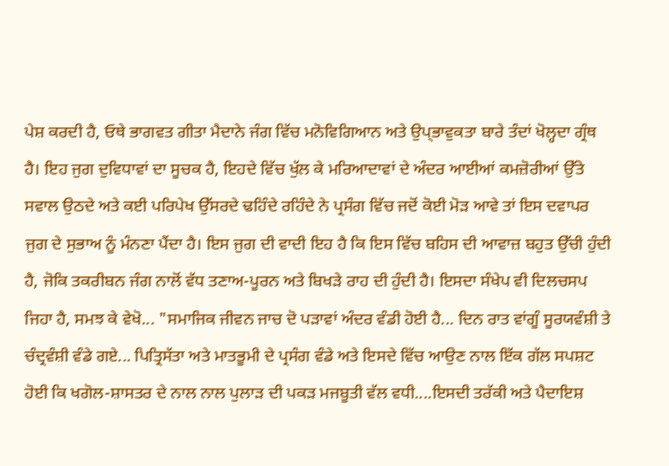ਪੇਸ਼ ਕਰਦੀ ਹੈ, ਓਥੇ ਭਾਗਵਤ ਗੀਤਾ ਮੈਦਾਨੇ ਜੰਗ ਵਿੱਚ ਮਨੋਵਿਗਿਆਨ ਅਤੇ ਉਪ੍ਭਾਵੁਕਤਾ ਬਾਰੇ ਤੰਦਾਂ ਖੋਲ੍ਹਦਾ ਗ੍ਰੰਥ ਹੈ। ਇਹ ਜੁਗ ਦੁਵਿਧਾਵਾਂ ਦਾ ਸੂਚਕ ਹੈ, ਇਹਦੇ ਵਿੱਚ ਖੁੱਲ ਕੇ ਮਰਿਆਦਾਵਾਂ ਦੇ ਅੰਦਰ ਆਈਆਂ ਕਮਜ਼ੋਰੀਆਂ ਉੱਤੇ ਸਵਾਲ ਉਠਦੇ ਅਤੇ ਕਈ ਪਰਿਪੇਖ ਉੱਸਰਦੇ ਢਹਿੰਦੇ ਰਹਿੰਦੇ ਨੇ ਪ੍ਰਸੰਗ ਵਿੱਚ ਜਦੋਂ ਕੋਈ ਮੋੜ ਆਵੇ ਤਾਂ ਇਸ ਦਵਾਪਰ ਜੁਗ ਦੇ ਸੁਭਾਅ ਨੂੰ ਮੰਨਣਾ ਪੈਂਦਾ ਹੈ। ਇਸ ਜੁਗ ਦੀ ਵਾਦੀ ਇਹ ਹੈ ਕਿ ਇਸ ਵਿੱਚ ਬਹਿਸ ਦੀ ਆਵਾਜ਼ ਬਹੁਤ ਉੱਚੀ ਹੁੰਦੀ ਹੈ, ਜੋਕਿ ਤਕਰੀਬਨ ਜੰਗ ਨਾਲੋਂ ਵੱਧ ਤਣਾਅ-ਪੂਰਨ ਅਤੇ ਬਿਖੜੇ ਰਾਹ ਦੀ ਹੁੰਦੀ ਹੈ। ਇਸਦਾ ਸੰਖੇਪ ਵੀ ਦਿਲਚਸਪ ਜਿਹਾ ਹੈ, ਸਮਝ ਕੇ ਵੇਖੋ... "ਸਮਾਜਿਕ ਜੀਵਨ ਜਾਚ ਦੋ ਪੜਾਵਾਂ ਅੰਦਰ ਵੰਡੀ ਹੋਈ ਹੈ... ਦਿਨ ਰਾਤ ਵਾਂਗੂੰ ਸੂਰਯਵੰਸ਼ੀ ਤੇ ਚੰਦ੍ਰਵੰਸ਼ੀ ਵੰਡੇ ਗਏ... ਪਿਤ੍ਰਿਸੱਤਾ ਅਤੇ ਮਾਤਭੂਮੀ ਦੇ ਪ੍ਰਸੰਗ ਵੰਡੇ ਅਤੇ ਇਸਦੇ ਵਿੱਚ ਆਉਣ ਨਾਲ ਇੱਕ ਗੱਲ ਸਪਸ਼ਟ ਹੋਈ ਕਿ ਖਗੋਲ-ਸ਼ਾਸਤਰ ਦੇ ਨਾਲ ਨਾਲ ਪੁਲਾੜ ਦੀ ਪਕੜ ਮਜਬੂਤੀ ਵੱਲ ਵਧੀ....ਇਸਦੀ ਤਰੱਕੀ ਅਤੇ ਪੈਦਾਇਸ਼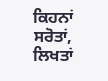ਕਿਹਨਾਂ ਸਰੋਤਾਂ, ਲਿਖਤਾਂ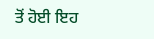ਤੋਂ ਹੋਈ ਇਹ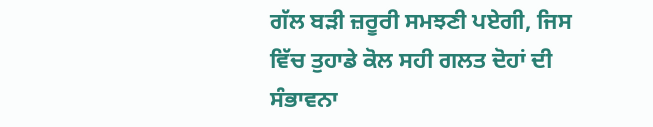ਗੱਲ ਬੜੀ ਜ਼ਰੂਰੀ ਸਮਝਣੀ ਪਏਗੀ, ਜਿਸ ਵਿੱਚ ਤੁਹਾਡੇ ਕੋਲ ਸਹੀ ਗਲਤ ਦੋਹਾਂ ਦੀ ਸੰਭਾਵਨਾ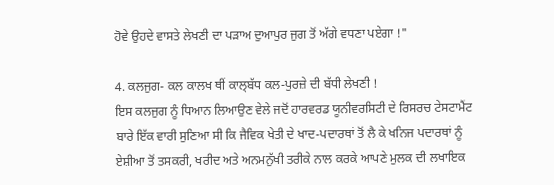ਹੋਵੇ ਉਹਦੇ ਵਾਸਤੇ ਲੇਖਣੀ ਦਾ ਪੜਾਅ ਦੁਆਪੁਰ ਜੁਗ ਤੋਂ ਅੱਗੇ ਵਧਣਾ ਪਏਗਾ !"

4. ਕਲਜੁਗ- ਕਲ ਕਾਲਖ ਥੀਂ ਕਾਲ੍ਬੱਧ ਕਲ-ਪੁਰਜ਼ੇ ਦੀ ਬੱਧੀ ਲੇਖਣੀ !
ਇਸ ਕਲਜੁਗ ਨੂੰ ਧਿਆਨ ਲਿਆਉਣ ਵੇਲੇ ਜਦੋਂ ਹਾਰਵਰਡ ਯੂਨੀਵਰਸਿਟੀ ਦੇ ਰਿਸਰਚ ਟੇਸਟਾਮੈਂਟ ਬਾਰੇ ਇੱਕ ਵਾਰੀ ਸੁਣਿਆ ਸੀ ਕਿ ਜੈਵਿਕ ਖੇਤੀ ਦੇ ਖਾਦ-ਪਦਾਰਥਾਂ ਤੋਂ ਲੈ ਕੇ ਖਨਿਜ ਪਦਾਰਥਾਂ ਨੂੰ ਏਸ਼ੀਆ ਤੋਂ ਤਸਕਰੀ, ਖਰੀਦ ਅਤੇ ਅਨਮਨੁੱਖੀ ਤਰੀਕੇ ਨਾਲ ਕਰਕੇ ਆਪਣੇ ਮੁਲਕ ਦੀ ਲਖਾਇਕ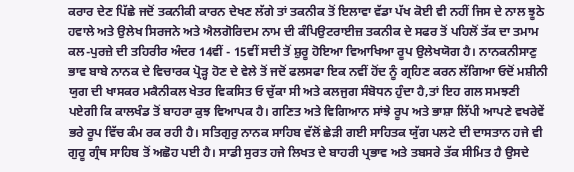ਕਰਾਰ ਦੇਣ ਪਿੱਛੇ ਜਦੋਂ ਤਕਨੀਕੀ ਕਾਰਨ ਦੇਖਣ ਲੱਗੇ ਤਾਂ ਤਕਨੀਕ ਤੋਂ ਇਲਾਵਾ ਵੱਡਾ ਪੱਖ ਕੋਈ ਵੀ ਨਹੀਂ ਜਿਸ ਦੇ ਨਾਲ ਝੂਠੇ ਹਵਾਲੇ ਅਤੇ ਉਲੇਖ ਸਿਰਜਨੇ ਅਤੇ ਐਲਗੋਰਿਦਮ ਨਾਮ ਦੀ ਕੰਪਿਉਟਰਾਈਜ਼ ਤਕਨੀਕ ਦੇ ਸਫਰ ਤੋਂ ਪਹਿਲੋਂ ਤੱਕ ਦਾ ਤਮਾਮ ਕਲ-ਪੁਰਜ਼ੇ ਦੀ ਤਹਿਰੀਰ ਅੰਦਰ 14ਵੀਂ - 15ਵੀਂ ਸਦੀ ਤੋਂ ਸ਼ੁਰੂ ਹੋਇਆ ਵਿਆਖਿਆ ਰੂਪ ਉਲੇਖਯੋਗ ਹੈ। ਨਾਨਕਨੀਸਾਣੁ ਭਾਵ ਬਾਬੇ ਨਾਨਕ ਦੇ ਵਿਚਾਰਕ ਪ੍ਰੋੜ੍ਹ ਹੋਣ ਦੇ ਵੇਲੇ ਤੋਂ ਜਦੋਂ ਫਲਸਫਾ ਇਕ ਨਵੀਂ ਹੋਂਦ ਨੂੰ ਗ੍ਰਹਿਣ ਕਰਨ ਲੱਗਿਆ ਓਦੋਂ ਮਸ਼ੀਨੀ ਯੁਗ ਦੀ ਖਾਸਕਰ ਮਕੈਨੀਕਲ ਖੇਤਰ ਵਿਕਸਿਤ ਓ ਚੁੱਕਾ ਸੀ ਅਤੇ ਕਲਜੁਗ ਸੰਬੋਧਨ ਹੁੰਦਾ ਹੈ,ਤਾਂ ਇਹ ਗਲ ਸਮਝਣੀ ਪਏਗੀ ਕਿ ਕਾਲਖੰਡ ਤੋਂ ਬਾਹਰਾ ਕੁਝ ਵਿਆਪਕ ਹੈ। ਗਣਿਤ ਅਤੇ ਵਿਗਿਆਨ ਸਾਂਝੇ ਰੂਪ ਅਤੇ ਭਾਸ਼ਾ ਲਿੱਪੀ ਆਪਣੇ ਵਖਰੇਵੇਂ ਭਰੇ ਰੂਪ ਵਿੱਚ ਕੰਮ ਰਕ ਰਹੀ ਹੈ। ਸਤਿਗੁਰੁ ਨਾਨਕ ਸਾਹਿਬ ਵੱਲੋਂ ਛੇੜੀ ਗਈ ਸਾਹਿਤਕ ਯੁੱਗ ਪਲਟੇ ਦੀ ਦਾਸਤਾਨ ਹਜੇ ਵੀ ਗੁਰੂ ਗ੍ਰੰਥ ਸਾਹਿਬ ਤੋਂ ਅਛੋਹ ਪਈ ਹੈ। ਸਾਡੀ ਸੁਰਤ ਹਜੇ ਲਿਖਤ ਦੇ ਬਾਹਰੀ ਪ੍ਰਭਾਵ ਅਤੇ ਤਬਸਰੇ ਤੱਕ ਸੀਮਿਤ ਹੈ ਉਸਦੇ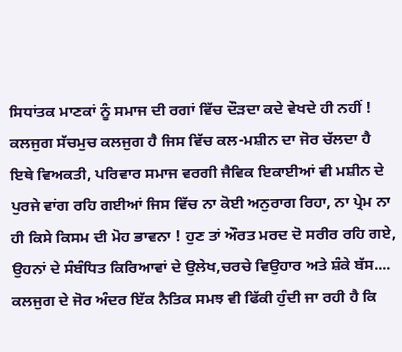ਸਿਧਾਂਤਕ ਮਾਣਕਾਂ ਨੂੰ ਸਮਾਜ ਦੀ ਰਗਾਂ ਵਿੱਚ ਦੌੜਦਾ ਕਦੇ ਵੇਖਦੇ ਹੀ ਨਹੀਂ ! ਕਲਜੁਗ ਸੱਚਮੁਚ ਕਲਜੁਗ ਹੈ ਜਿਸ ਵਿੱਚ ਕਲ-ਮਸ਼ੀਨ ਦਾ ਜੋਰ ਚੱਲਦਾ ਹੈ ਇਥੇ ਵਿਅਕਤੀ, ਪਰਿਵਾਰ ਸਮਾਜ ਵਰਗੀ ਜੈਵਿਕ ਇਕਾਈਆਂ ਵੀ ਮਸ਼ੀਨ ਦੇ ਪੁਰਜੇ ਵਾਂਗ ਰਹਿ ਗਈਆਂ ਜਿਸ ਵਿੱਚ ਨਾ ਕੋਈ ਅਨੁਰਾਗ ਰਿਹਾ, ਨਾ ਪ੍ਰੇਮ ਨਾ ਹੀ ਕਿਸੇ ਕਿਸਮ ਦੀ ਮੋਹ ਭਾਵਨਾ ! ਹੁਣ ਤਾਂ ਔਰਤ ਮਰਦ ਦੋ ਸਰੀਰ ਰਹਿ ਗਏ, ਉਹਨਾਂ ਦੇ ਸੰਬੰਧਿਤ ਕਿਰਿਆਵਾਂ ਦੇ ਉਲੇਖ,ਚਰਚੇ ਵਿਉਹਾਰ ਅਤੇ ਸ਼ੰਕੇ ਬੱਸ.... ਕਲਜੁਗ ਦੇ ਜੋਰ ਅੰਦਰ ਇੱਕ ਨੈਤਿਕ ਸਮਝ ਵੀ ਫਿੱਕੀ ਹੁੰਦੀ ਜਾ ਰਹੀ ਹੈ ਕਿ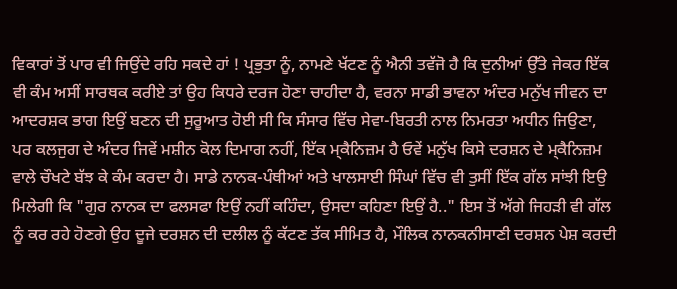ਵਿਕਾਰਾਂ ਤੋਂ ਪਾਰ ਵੀ ਜਿਉਂਦੇ ਰਹਿ ਸਕਦੇ ਹਾਂ ! ਪ੍ਰਭੁਤਾ ਨੂੰ, ਨਾਮਣੇ ਖੱਟਣ ਨੂੰ ਐਨੀ ਤਵੱਜੋ ਹੈ ਕਿ ਦੁਨੀਆਂ ਉੱਤੇ ਜੇਕਰ ਇੱਕ ਵੀ ਕੰਮ ਅਸੀਂ ਸਾਰਥਕ ਕਰੀਏ ਤਾਂ ਉਹ ਕਿਧਰੇ ਦਰਜ ਹੋਣਾ ਚਾਹੀਦਾ ਹੈ, ਵਰਨਾ ਸਾਡੀ ਭਾਵਨਾ ਅੰਦਰ ਮਨੁੱਖ ਜੀਵਨ ਦਾ ਆਦਰਸ਼ਕ ਭਾਗ ਇਉਂ ਬਣਨ ਦੀ ਸੁਰੂਆਤ ਹੋਈ ਸੀ ਕਿ ਸੰਸਾਰ ਵਿੱਚ ਸੇਵਾ-ਬਿਰਤੀ ਨਾਲ ਨਿਮਰਤਾ ਅਧੀਨ ਜਿਉਣਾ, ਪਰ ਕਲਜੁਗ ਦੇ ਅੰਦਰ ਜਿਵੇਂ ਮਸ਼ੀਨ ਕੋਲ ਦਿਮਾਗ ਨਹੀਂ, ਇੱਕ ਮ੍ਕੈਨਿਜ਼ਮ ਹੈ ਓਵੇਂ ਮਨੁੱਖ ਕਿਸੇ ਦਰਸ਼ਨ ਦੇ ਮ੍ਕੈਨਿਜ਼ਮ ਵਾਲੇ ਚੌਖਟੇ ਬੱਝ ਕੇ ਕੰਮ ਕਰਦਾ ਹੈ। ਸਾਡੇ ਨਾਨਕ-ਪੰਥੀਆਂ ਅਤੇ ਖਾਲਸਾਈ ਸਿੰਘਾਂ ਵਿੱਚ ਵੀ ਤੁਸੀਂ ਇੱਕ ਗੱਲ ਸਾਂਝੀ ਇਉ ਮਿਲੇਗੀ ਕਿ "ਗੁਰ ਨਾਨਕ ਦਾ ਫਲਸਫਾ ਇਉਂ ਨਹੀਂ ਕਹਿੰਦਾ, ਉਸਦਾ ਕਹਿਣਾ ਇਉਂ ਹੈ.." ਇਸ ਤੋਂ ਅੱਗੇ ਜਿਹੜੀ ਵੀ ਗੱਲ ਨੂੰ ਕਰ ਰਹੇ ਹੋਣਗੇ ਉਹ ਦੂਜੇ ਦਰਸ਼ਨ ਦੀ ਦਲੀਲ ਨੂੰ ਕੱਟਣ ਤੱਕ ਸੀਮਿਤ ਹੈ, ਮੌਲਿਕ ਨਾਨਕਨੀਸਾਣੀ ਦਰਸ਼ਨ ਪੇਸ਼ ਕਰਦੀ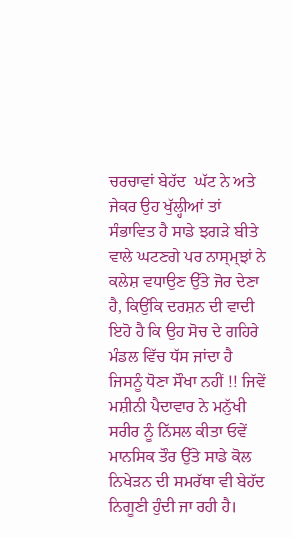ਚਰਚਾਵਾਂ ਬੇਹੱਦ  ਘੱਟ ਨੇ ਅਤੇ ਜੇਕਰ ਉਹ ਖੁੱਲ੍ਹੀਆਂ ਤਾਂ ਸੰਭਾਵਿਤ ਹੈ ਸਾਡੇ ਝਗੜੇ ਬੀਤੇ ਵਾਲੇ ਘਟਣਗੇ ਪਰ ਨਾਸ੍ਮ੍ਝਾਂ ਨੇ ਕਲੇਸ਼ ਵਧਾਉਣ ਉੱਤੇ ਜੋਰ ਦੇਣਾ ਹੈ, ਕਿਉਂਕਿ ਦਰਸ਼ਨ ਦੀ ਵਾਦੀ ਇਹੋ ਹੈ ਕਿ ਉਹ ਸੋਚ ਦੇ ਗਹਿਰੇ ਮੰਡਲ ਵਿੱਚ ਧੱਸ ਜਾਂਦਾ ਹੈ ਜਿਸਨੂੰ ਧੋਣਾ ਸੌਖਾ ਨਹੀਂ !! ਜਿਵੇਂ ਮਸ਼ੀਨੀ ਪੈਦਾਵਾਰ ਨੇ ਮਨੁੱਖੀ ਸਰੀਰ ਨੂੰ ਨਿੱਸਲ ਕੀਤਾ ਓਵੇਂ ਮਾਨਸਿਕ ਤੌਰ ਉੱਤੇ ਸਾਡੇ ਕੋਲ ਨਿਖੇੜਨ ਦੀ ਸਮਰੱਥਾ ਵੀ ਬੇਹੱਦ ਨਿਗੂਣੀ ਹੁੰਦੀ ਜਾ ਰਹੀ ਹੈ।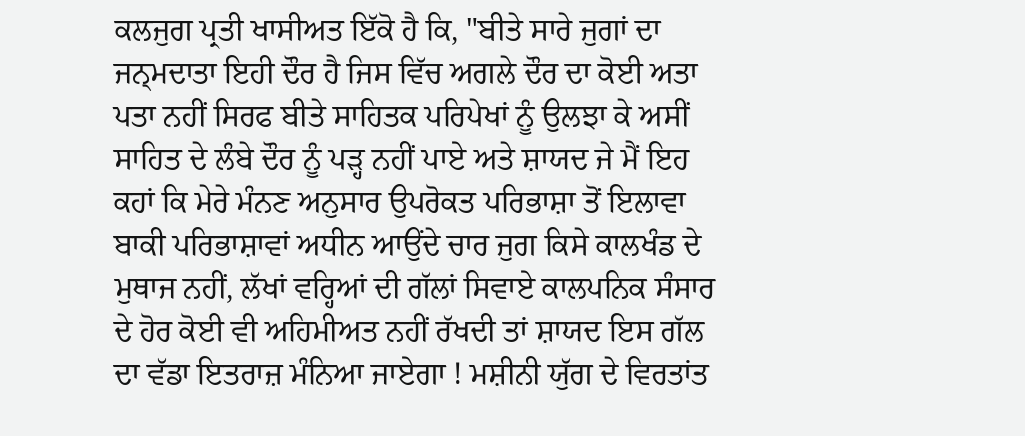ਕਲਜੁਗ ਪ੍ਰਤੀ ਖਾਸੀਅਤ ਇੱਕੋ ਹੈ ਕਿ, "ਬੀਤੇ ਸਾਰੇ ਜੁਗਾਂ ਦਾ ਜਨ੍ਮਦਾਤਾ ਇਹੀ ਦੌਰ ਹੈ ਜਿਸ ਵਿੱਚ ਅਗਲੇ ਦੌਰ ਦਾ ਕੋਈ ਅਤਾ ਪਤਾ ਨਹੀਂ ਸਿਰਫ ਬੀਤੇ ਸਾਹਿਤਕ ਪਰਿਪੇਖਾਂ ਨੂੰ ਉਲਝਾ ਕੇ ਅਸੀਂ ਸਾਹਿਤ ਦੇ ਲੰਬੇ ਦੌਰ ਨੂੰ ਪੜ੍ਹ ਨਹੀਂ ਪਾਏ ਅਤੇ ਸ਼ਾਯਦ ਜੇ ਮੈਂ ਇਹ ਕਹਾਂ ਕਿ ਮੇਰੇ ਮੰਨਣ ਅਨੁਸਾਰ ਉਪਰੋਕਤ ਪਰਿਭਾਸ਼ਾ ਤੋਂ ਇਲਾਵਾ ਬਾਕੀ ਪਰਿਭਾਸ਼ਾਵਾਂ ਅਧੀਨ ਆਉਂਦੇ ਚਾਰ ਜੁਗ ਕਿਸੇ ਕਾਲਖੰਡ ਦੇ ਮੁਥਾਜ ਨਹੀਂ, ਲੱਖਾਂ ਵਰ੍ਹਿਆਂ ਦੀ ਗੱਲਾਂ ਸਿਵਾਏ ਕਾਲਪਨਿਕ ਸੰਸਾਰ ਦੇ ਹੋਰ ਕੋਈ ਵੀ ਅਹਿਮੀਅਤ ਨਹੀਂ ਰੱਖਦੀ ਤਾਂ ਸ਼ਾਯਦ ਇਸ ਗੱਲ ਦਾ ਵੱਡਾ ਇਤਰਾਜ਼ ਮੰਨਿਆ ਜਾਏਗਾ ! ਮਸ਼ੀਨੀ ਯੁੱਗ ਦੇ ਵਿਰਤਾਂਤ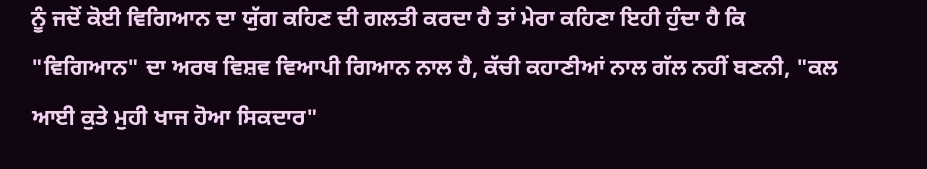ਨੂੰ ਜਦੋਂ ਕੋਈ ਵਿਗਿਆਨ ਦਾ ਯੁੱਗ ਕਹਿਣ ਦੀ ਗਲਤੀ ਕਰਦਾ ਹੈ ਤਾਂ ਮੇਰਾ ਕਹਿਣਾ ਇਹੀ ਹੁੰਦਾ ਹੈ ਕਿ "ਵਿਗਿਆਨ" ਦਾ ਅਰਥ ਵਿਸ਼ਵ ਵਿਆਪੀ ਗਿਆਨ ਨਾਲ ਹੈ, ਕੱਚੀ ਕਹਾਣੀਆਂ ਨਾਲ ਗੱਲ ਨਹੀਂ ਬਣਨੀ, "ਕਲ ਆਈ ਕੁਤੇ ਮੁਹੀ ਖਾਜ ਹੋਆ ਸਿਕਦਾਰ"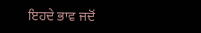ਇਹਦੇ ਭਾਵ ਜਦੋਂ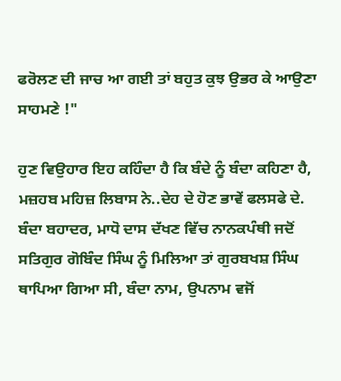ਫਰੋਲਣ ਦੀ ਜਾਚ ਆ ਗਈ ਤਾਂ ਬਹੁਤ ਕੁਝ ਉਭਰ ਕੇ ਆਉਣਾ ਸਾਹਮਣੇ !"

ਹੁਣ ਵਿਉਹਾਰ ਇਹ ਕਹਿੰਦਾ ਹੈ ਕਿ ਬੰਦੇ ਨੂੰ ਬੰਦਾ ਕਹਿਣਾ ਹੈ, ਮਜ਼ਹਬ ਮਹਿਜ਼ ਲਿਬਾਸ ਨੇ..ਦੇਹ ਦੇ ਹੋਣ ਭਾਵੇਂ ਫਲਸਫੇ ਦੇ. ਬੰਦਾ ਬਹਾਦਰ, ਮਾਧੋ ਦਾਸ ਦੱਖਣ ਵਿੱਚ ਨਾਨਕਪੰਥੀ ਜਦੋਂ ਸਤਿਗੁਰ ਗੋਬਿੰਦ ਸਿੰਘ ਨੂੰ ਮਿਲਿਆ ਤਾਂ ਗੁਰਬਖਸ਼ ਸਿੰਘ ਥਾਪਿਆ ਗਿਆ ਸੀ, ਬੰਦਾ ਨਾਮ, ਉਪਨਾਮ ਵਜੋਂ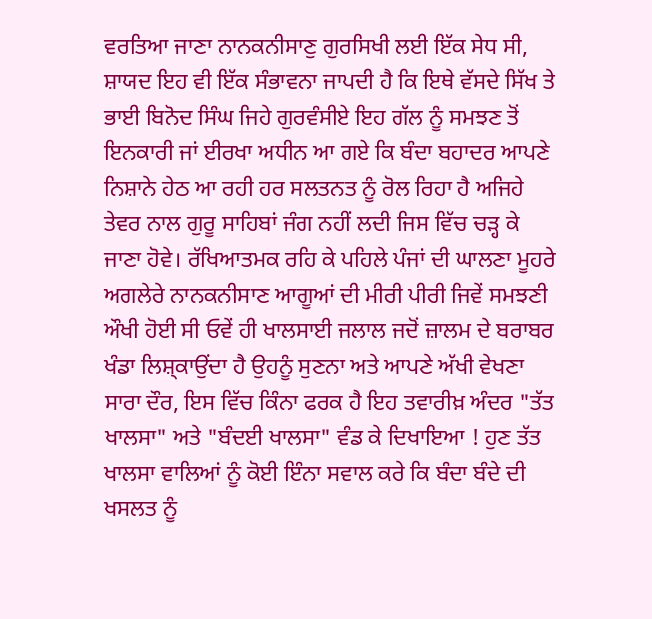ਵਰਤਿਆ ਜਾਣਾ ਨਾਨਕਨੀਸਾਣੁ ਗੁਰਸਿਖੀ ਲਈ ਇੱਕ ਸੇਧ ਸੀ, ਸ਼ਾਯਦ ਇਹ ਵੀ ਇੱਕ ਸੰਭਾਵਨਾ ਜਾਪਦੀ ਹੈ ਕਿ ਇਥੇ ਵੱਸਦੇ ਸਿੱਖ ਤੇ ਭਾਈ ਬਿਨੋਦ ਸਿੰਘ ਜਿਹੇ ਗੁਰਵੰਸੀਏ ਇਹ ਗੱਲ ਨੂੰ ਸਮਝਣ ਤੋਂ ਇਨਕਾਰੀ ਜਾਂ ਈਰਖਾ ਅਧੀਨ ਆ ਗਏ ਕਿ ਬੰਦਾ ਬਹਾਦਰ ਆਪਣੇ ਨਿਸ਼ਾਨੇ ਹੇਠ ਆ ਰਹੀ ਹਰ ਸਲਤਨਤ ਨੂੰ ਰੋਲ ਰਿਹਾ ਹੈ ਅਜਿਹੇ ਤੇਵਰ ਨਾਲ ਗੁਰੂ ਸਾਹਿਬਾਂ ਜੰਗ ਨਹੀਂ ਲਦੀ ਜਿਸ ਵਿੱਚ ਚੜ੍ਹ ਕੇ ਜਾਣਾ ਹੋਵੇ। ਰੱਖਿਆਤਮਕ ਰਹਿ ਕੇ ਪਹਿਲੇ ਪੰਜਾਂ ਦੀ ਘਾਲਣਾ ਮੂਹਰੇ ਅਗਲੇਰੇ ਨਾਨਕਨੀਸਾਣ ਆਗੂਆਂ ਦੀ ਮੀਰੀ ਪੀਰੀ ਜਿਵੇਂ ਸਮਝਣੀ ਔਖੀ ਹੋਈ ਸੀ ਓਵੇਂ ਹੀ ਖਾਲਸਾਈ ਜਲਾਲ ਜਦੋਂ ਜ਼ਾਲਮ ਦੇ ਬਰਾਬਰ ਖੰਡਾ ਲਿਸ਼੍ਕਾਉਂਦਾ ਹੈ ਉਹਨੂੰ ਸੁਣਨਾ ਅਤੇ ਆਪਣੇ ਅੱਖੀ ਵੇਖਣਾ ਸਾਰਾ ਦੌਰ, ਇਸ ਵਿੱਚ ਕਿੰਨਾ ਫਰਕ ਹੈ ਇਹ ਤਵਾਰੀਖ਼ ਅੰਦਰ "ਤੱਤ ਖਾਲਸਾ" ਅਤੇ "ਬੰਦਈ ਖਾਲਸਾ" ਵੰਡ ਕੇ ਦਿਖਾਇਆ ! ਹੁਣ ਤੱਤ ਖਾਲਸਾ ਵਾਲਿਆਂ ਨੂੰ ਕੋਈ ਇੰਨਾ ਸਵਾਲ ਕਰੇ ਕਿ ਬੰਦਾ ਬੰਦੇ ਦੀ ਖਸਲਤ ਨੂੰ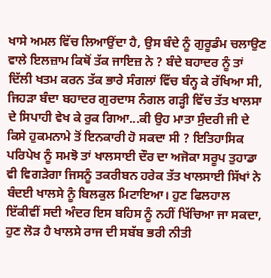ਖਾਸੇ ਅਮਲ ਵਿੱਚ ਲਿਆਉਂਦਾ ਹੈ, ਉਸ ਬੰਦੇ ਨੂੰ ਗੁਰੂਡੰਮ ਚਲਾਉਣ ਵਾਲੇ ਇਲਜ਼ਾਮ ਕਿਥੋਂ ਤੱਕ ਜਾਇਜ਼ ਨੇ ? ਬੰਦੇ ਬਹਾਦਰ ਨੂੰ ਤਾਂ ਦਿੱਲੀ ਖਤਮ ਕਰਨ ਤੱਕ ਭਾਰੇ ਸੰਗਲਾਂ ਵਿੱਚ ਬੰਨ੍ਹ ਕੇ ਰੱਖਿਆ ਸੀ, ਜਿਹੜਾ ਬੰਦਾ ਬਹਾਦਰ ਗੁਰਦਾਸ ਨੰਗਲ ਗੜ੍ਹੀ ਵਿੱਚ ਤੱਤ ਖਾਲਸਾ ਦੇ ਸਿਪਾਹੀ ਵੇਖ ਕੇ ਰੁਕ ਗਿਆ...ਕੀ ਉਹ ਮਾਤਾ ਸੁੰਦਰੀ ਜੀ ਦੇ ਕਿਸੇ ਹੁਕਮਨਾਮੇ ਤੋਂ ਇਨਕਾਰੀ ਹੋ ਸਕਦਾ ਸੀ ? ਇਤਿਹਾਸਿਕ ਪਰਿਪੇਖ ਨੂੰ ਸਮਝੋ ਤਾਂ ਖਾਲਸਾਈ ਦੌਰ ਦਾ ਅਜੋਕਾ ਸਰੂਪ ਤੁਹਾਡਾ ਵੀ ਵਿਗੜੇਗਾ ਜਿਸਨੂੰ ਤਕਰੀਬਨ ਹਰੇਕ ਤੱਤ ਖਾਲਸਾਈ ਸਿੱਖਾਂ ਨੇ ਬੰਦਈ ਖਾਲਸੇ ਨੂੰ ਬਿਲਕੁਲ ਮਿਟਾਇਆ। ਹੁਣ ਫਿਲਹਾਲ ਇੱਕੀਵੀਂ ਸਦੀ ਅੰਦਰ ਇਸ ਬਹਿਸ ਨੂੰ ਨਹੀਂ ਖਿੱਚਿਆ ਜਾ ਸਕਦਾ, ਹੁਣ ਲੋੜ ਹੈ ਖਾਲਸੇ ਰਾਜ ਦੀ ਸਬੱਬ ਭਰੀ ਨੀਤੀ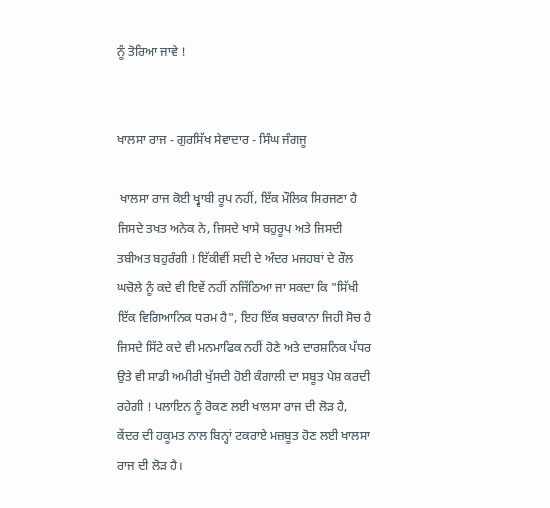ਨੂੰ ਤੋਰਿਆ ਜਾਵੇ !


ਖਾਲਸਾ ਰਾਜ - ਗੁਰਸਿੱਖ ਸੇਵਾਦਾਰ - ਸਿੰਘ ਜੰਗਜੂ

 ਖਾਲਸਾ ਰਾਜ ਕੋਈ ਖ੍ਵਾਬੀ ਰੂਪ ਨਹੀਂ, ਇੱਕ ਮੌਲਿਕ ਸਿਰਜਣਾ ਹੈ ਜਿਸਦੇ ਤਖਤ ਅਨੇਕ ਨੇ, ਜਿਸਦੇ ਖਾਸੇ ਬਹੁਰੂਪ ਅਤੇ ਜਿਸਦੀ ਤਬੀਅਤ ਬਹੁਰੰਗੀ ! ਇੱਕੀਵੀਂ ਸਦੀ ਦੇ ਅੰਦਰ ਮਜਹਬਾਂ ਦੇ ਰੌਲ ਘਚੋਲੇ ਨੂੰ ਕਦੇ ਵੀ ਇਵੇਂ ਨਹੀਂ ਨਜਿੱਠਿਆ ਜਾ ਸਕਦਾ ਕਿ "ਸਿੱਖੀ ਇੱਕ ਵਿਗਿਆਨਿਕ ਧਰਮ ਹੈ", ਇਹ ਇੱਕ ਬਚਕਾਨਾ ਜਿਹੀ ਸੋਚ ਹੈ ਜਿਸਦੇ ਸਿੱਟੇ ਕਦੇ ਵੀ ਮਨਮਾਫਿਕ ਨਹੀਂ ਹੋਣੇ ਅਤੇ ਦਾਰਸ਼ਨਿਕ ਪੱਧਰ ਉਤੇ ਵੀ ਸਾਡੀ ਅਮੀਰੀ ਖੁੱਸਦੀ ਹੋਈ ਕੰਗਾਲੀ ਦਾ ਸਬੂਤ ਪੇਸ਼ ਕਰਦੀ ਰਹੇਗੀ ! ਪਲਾਇਨ ਨੂੰ ਰੋਕਣ ਲਈ ਖਾਲਸਾ ਰਾਜ ਦੀ ਲੋੜ ਹੈ, ਕੇਂਦਰ ਦੀ ਹਕੂਮਤ ਨਾਲ ਬਿਨ੍ਹਾਂ ਟਕਰਾਏ ਮਜ਼ਬੂਤ ਹੋਣ ਲਈ ਖਾਲਸਾ ਰਾਜ ਦੀ ਲੋੜ ਹੈ।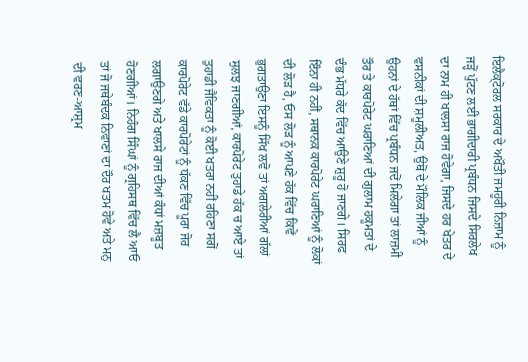ਇਲੈਕ੍ਟੋਰਲ ਸਰਕਾਰ ਦੇ ਅਖੌਤੀ ਜਮਹੂਰੀ ਨਿਜ਼ਾਮ ਨੂੰ ਜੜ੍ਹੋਂ ਪੁੱਟਣ ਲਈ ਭਾਗੀਦਾਰੀ ਪ੍ਰਬੰਧਨ ਜਿਸਦੇ ਸਿਰਲੇਖ ਦਾ ਨਾਮ ਹੀ ਖਾਲਸਾ ਰਾਜ ਹੋਵੇਗਾ, ਜਿਸਦੇ ਹਰ ਖੇਤਰ ਦੇ ਵਸਨੀਕਾਂ ਦੀ ਸ਼ਮੂਲੀਅਤ, ਉਥੋਂ ਦੇ ਮੌਲਿਕ ਜੀਆਂ ਨੂੰ ਉਹਨਾਂ ਦੇ ਹੱਥਾਂ ਵਿੱਚ ਪ੍ਰਬੰਧਨ ਜਦੋਂ ਮਿਲੇਗਾ ਤਾਂ ਲਾਜ਼ਮੀ ਤੌਰ ਤੇ ਕਾਰਪੋਰੇਟ ਘਰਾਣਿਆਂ ਦੀ ਗੁਲਾਮ ਹਕੂਮਤਾਂ ਦੇ ਦੰਭ ਮੱਧਰੇ ਕੱਦ ਵਿੱਚ ਆਉਣੇ ਸ਼ੁਰੂ ਹੋ ਜਾਣਗੇ। ਸਿਰਫ ਇੰਨਾ ਹੀ ਨਹੀਂ, ਸਥਾਨਕ ਕਾਰਪੋਰੇਟ ਘਰਾਣਿਆਂ ਨੂੰ ਲੋਕਾਂ ਦੀ ਲੋੜ ਹੈ, ਓਸ ਲੋੜ ਨੂੰ ਆਪਣੇ ਹੱਕ ਵਿੱਚ ਕਿਵੇਂ ਭੁਗਤਾਉਣਾ ਇਸਨੂੰ ਸਿੱਖ ਲਵੋ ਤਾਂ ਅਗਲੇਰੀਆਂ ਗੱਲਾਂ ਸੁਲਝ ਜਾਣਗੀਆਂ, ਕਾਰਪੋਰੇਟ ਤੁਹਾਡੇ ਹੱਕ ਚ ਆਏ ਤਾਂ ਤੁਹਾਡੀ ਜੈਵਿਕਤਾ ਨੂੰ ਕੋਈ ਖਤਰਾ ਨਹੀਂ ਰਹਿਣਾ ਸਗੋਂ ਕਾਰਪੋਰੇਟ ਵੱਡੇ ਕਾਰਪੋਰੇਟਾਂ ਨੂੰ ਧੱਕਣ ਵਿੱਚ ਪੂਰਾ ਜੋਰ ਲਗਾਉਣਗੇ ਅਤੇ ਖਾਲਸੇ ਰਾਜ ਦੀਆਂ ਕੰਧਾਂ ਮਜ਼ਬੂਤ ਹੋਣਗੀਆਂ। ਨਿਹੰਗ ਸਿੰਘਾਂ ਨੂੰ ਗ੍ਰਹਿਸਥ ਵਿੱਚ ਲੈ ਆਓ ਤਾਂ ਜੋ ਜਥੇਬੰਦਕ ਨਿਵਾਣਾਂ ਦਾ ਦੌਰ ਖਤਮ ਹੋਵੇ ਅਤੇ ਮਨੁ ਦੀ ਵਰਣ-ਆਸ਼੍ਰਮ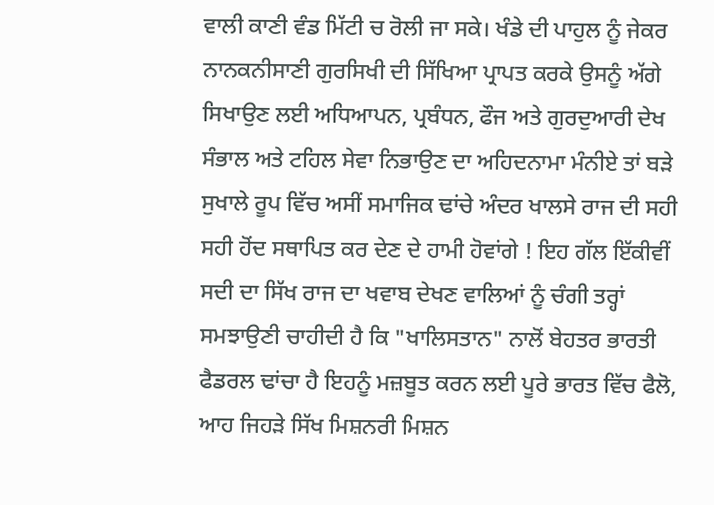ਵਾਲੀ ਕਾਣੀ ਵੰਡ ਮਿੱਟੀ ਚ ਰੋਲੀ ਜਾ ਸਕੇ। ਖੰਡੇ ਦੀ ਪਾਹੁਲ ਨੂੰ ਜੇਕਰ ਨਾਨਕਨੀਸਾਣੀ ਗੁਰਸਿਖੀ ਦੀ ਸਿੱਖਿਆ ਪ੍ਰਾਪਤ ਕਰਕੇ ਉਸਨੂੰ ਅੱਗੇ ਸਿਖਾਉਣ ਲਈ ਅਧਿਆਪਨ, ਪ੍ਰਬੰਧਨ, ਫੌਜ ਅਤੇ ਗੁਰਦੁਆਰੀ ਦੇਖ ਸੰਭਾਲ ਅਤੇ ਟਹਿਲ ਸੇਵਾ ਨਿਭਾਉਣ ਦਾ ਅਹਿਦਨਾਮਾ ਮੰਨੀਏ ਤਾਂ ਬੜੇ ਸੁਖਾਲੇ ਰੂਪ ਵਿੱਚ ਅਸੀਂ ਸਮਾਜਿਕ ਢਾਂਚੇ ਅੰਦਰ ਖਾਲਸੇ ਰਾਜ ਦੀ ਸਹੀ ਸਹੀ ਹੋਂਦ ਸਥਾਪਿਤ ਕਰ ਦੇਣ ਦੇ ਹਾਮੀ ਹੋਵਾਂਗੇ ! ਇਹ ਗੱਲ ਇੱਕੀਵੀਂ ਸਦੀ ਦਾ ਸਿੱਖ ਰਾਜ ਦਾ ਖਵਾਬ ਦੇਖਣ ਵਾਲਿਆਂ ਨੂੰ ਚੰਗੀ ਤਰ੍ਹਾਂ ਸਮਝਾਉਣੀ ਚਾਹੀਦੀ ਹੈ ਕਿ "ਖਾਲਿਸਤਾਨ" ਨਾਲੋਂ ਬੇਹਤਰ ਭਾਰਤੀ ਫੈਡਰਲ ਢਾਂਚਾ ਹੈ ਇਹਨੂੰ ਮਜ਼ਬੂਤ ਕਰਨ ਲਈ ਪੂਰੇ ਭਾਰਤ ਵਿੱਚ ਫੈਲੋ, ਆਹ ਜਿਹੜੇ ਸਿੱਖ ਮਿਸ਼ਨਰੀ ਮਿਸ਼ਨ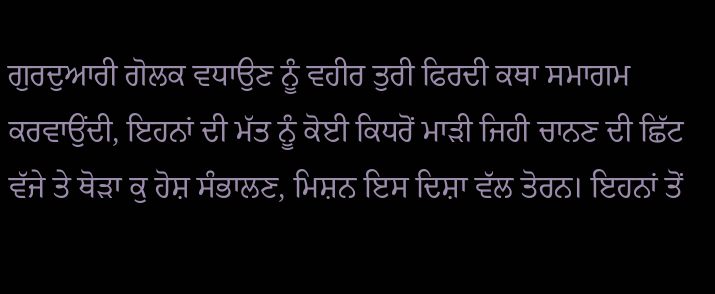ਗੁਰਦੁਆਰੀ ਗੋਲਕ ਵਧਾਉਣ ਨੂੰ ਵਹੀਰ ਤੁਰੀ ਫਿਰਦੀ ਕਥਾ ਸਮਾਗਮ ਕਰਵਾਉਂਦੀ, ਇਹਨਾਂ ਦੀ ਮੱਤ ਨੂੰ ਕੋਈ ਕਿਧਰੋਂ ਮਾੜੀ ਜਿਹੀ ਚਾਨਣ ਦੀ ਛਿੱਟ ਵੱਜੇ ਤੇ ਥੋੜਾ ਕੁ ਹੋਸ਼ ਸੰਭਾਲਣ, ਮਿਸ਼ਨ ਇਸ ਦਿਸ਼ਾ ਵੱਲ ਤੋਰਨ। ਇਹਨਾਂ ਤੋਂ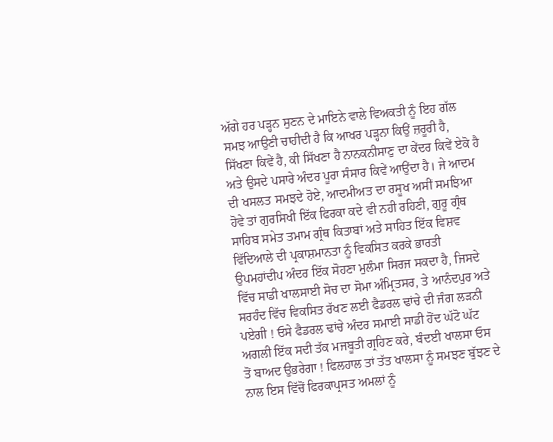ਅੱਗੇ ਹਰ ਪੜ੍ਹਨ ਸੁਣਨ ਦੇ ਮਾਇਨੇ ਵਾਲੇ ਵਿਅਕਤੀ ਨੂੰ ਇਹ ਗੱਲ ਸਮਝ ਆਉਣੀ ਚਾਹੀਦੀ ਹੈ ਕਿ ਆਖਰ ਪੜ੍ਹਨਾ ਕਿਉਂ ਜ਼ਰੂਰੀ ਹੈ, ਸਿੱਖਣਾ ਕਿਵੇਂ ਹੈ, ਕੀ ਸਿੱਖਣਾ ਹੈ ਨਾਨਕਨੀਸਾਣੁ ਦਾ ਕੇਂਦਰ ਕਿਵੇਂ ਏਕੋ ਹੈ ਅਤੇ ਉਸਦੇ ਪਸਾਰੇ ਅੰਦਰ ਪੂਰਾ ਸੰਸਾਰ ਕਿਵੇਂ ਆਉਂਦਾ ਹੈ। ਜੇ ਆਦਮ ਦੀ ਖਸਲਤ ਸਮਝਦੇ ਹੋਏ, ਆਦਮੀਅਤ ਦਾ ਰਸੂਖ ਅਸੀਂ ਸਮਝਿਆ ਹੋਵੇ ਤਾਂ ਗੁਰਸਿਖੀ ਇੱਕ ਫਿਰਕਾ ਕਦੇ ਵੀ ਨਹੀ ਰਹਿਣੀ, ਗੁਰੂ ਗ੍ਰੰਥ ਸਾਹਿਬ ਸਮੇਤ ਤਮਾਮ ਗ੍ਰੰਥ ਕਿਤਾਬਾਂ ਅਤੇ ਸਾਹਿਤ ਇੱਕ ਵਿਸ਼ਵ ਵਿੱਦਿਆਲੇ ਦੀ ਪ੍ਰਕਾਸ਼ਮਾਨਤਾ ਨੂੰ ਵਿਕਸਿਤ ਕਰਕੇ ਭਾਰਤੀ ਉਪਮਹਾਂਦੀਪ ਅੰਦਰ ਇੱਕ ਸੋਹਣਾ ਮੁਲੰਮਾ ਸਿਰਜ ਸਕਦਾ ਹੈ, ਜਿਸਦੇ ਵਿੱਚ ਸਾਡੀ ਖਾਲਸਾਈ ਸੋਚ ਦਾ ਸੋਮਾ ਅੰਮ੍ਰਿਤਸਰ, ਤੇ ਆਨੰਦਪੁਰ ਅਤੇ ਸਰਹੰਦ ਵਿੱਚ ਵਿਕਸਿਤ ਰੱਖਣ ਲਈ ਫੈਡਰਲ ਢਾਂਚੇ ਦੀ ਜੰਗ ਲੜਨੀ ਪਏਗੀ ! ਓਸੇ ਫੈਡਰਲ ਢਾਂਚੇ ਅੰਦਰ ਸਮਾਈ ਸਾਡੀ ਹੋਂਦ ਘੱਟੋ ਘੱਟ ਅਗਲੀ ਇੱਕ ਸਦੀ ਤੱਕ ਮਜਬੂਤੀ ਗ੍ਰਹਿਣ ਕਰੇ, ਬੰਦਈ ਖਾਲਸਾ ਓਸ ਤੋਂ ਬਾਅਦ ਉਭਰੇਗਾ ! ਫਿਲਹਾਲ ਤਾਂ ਤੱਤ ਖਾਲਸਾ ਨੂੰ ਸਮਝਣ ਬੁੱਝਣ ਦੇ ਨਾਲ ਇਸ ਵਿੱਚੋਂ ਫਿਰਕਾਪ੍ਰਸਤ ਅਮਲਾਂ ਨੂੰ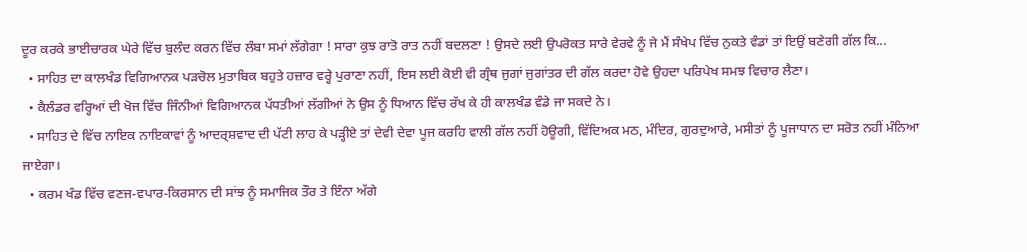ਦੂਰ ਕਰਕੇ ਭਾਈਚਾਰਕ ਘੇਰੇ ਵਿੱਚ ਬੁਲੰਦ ਕਰਨ ਵਿੱਚ ਲੰਬਾ ਸਮਾਂ ਲੱਗੇਗਾ ! ਸਾਰਾ ਕੁਝ ਰਾਤੋ ਰਾਤ ਨਹੀਂ ਬਦਲਣਾ ! ਉਸਦੇ ਲਈ ਉਪਰੋਕਤ ਸਾਰੇ ਵੇਰਵੇ ਨੂੰ ਜੇ ਮੈਂ ਸੰਖੇਪ ਵਿੱਚ ਨੁਕਤੇ ਵੰਡਾਂ ਤਾਂ ਇਉਂ ਬਣੇਗੀ ਗੱਲ ਕਿ...
  • ਸਾਹਿਤ ਦਾ ਕਾਲਖੰਡ ਵਿਗਿਆਨਕ ਪੜਚੋਲ ਮੁਤਾਬਿਕ ਬਹੁਤੇ ਹਜ਼ਾਰ ਵਰ੍ਹੇ ਪੁਰਾਣਾ ਨਹੀਂ, ਇਸ ਲਈ ਕੋਈ ਵੀ ਗ੍ਰੰਥ ਜੁਗਾਂ ਜੁਗਾਂਤਰ ਦੀ ਗੱਲ ਕਰਦਾ ਹੋਵੇ ਉਹਦਾ ਪਰਿਪੇਖ ਸਮਝ ਵਿਚਾਰ ਲੈਣਾ।
  • ਕੈਲੰਡਰ ਵਰ੍ਹਿਆਂ ਦੀ ਖੋਜ ਵਿੱਚ ਜਿੰਨੀਆਂ ਵਿਗਿਆਨਕ ਪੱਧਤੀਆਂ ਲੱਗੀਆਂ ਨੇ ਉਸ ਨੂੰ ਧਿਆਨ ਵਿੱਚ ਰੱਖ ਕੇ ਹੀ ਕਾਲਖੰਡ ਵੰਡੇ ਜਾ ਸਕਦੇ ਨੇ।
  • ਸਾਹਿਤ ਦੇ ਵਿੱਚ ਨਾਇਕ ਨਾਇਕਾਵਾਂ ਨੂੰ ਆਦਰ੍ਸ਼ਵਾਦ ਦੀ ਪੱਟੀ ਲਾਹ ਕੇ ਪੜ੍ਹੀਏ ਤਾਂ ਦੇਵੀ ਦੇਵਾ ਪੂਜ ਕਰਹਿ ਵਾਲੀ ਗੱਲ ਨਹੀਂ ਹੋਊਗੀ, ਵਿੱਦਿਅਕ ਮਠ, ਮੰਦਿਰ, ਗੁਰਦੁਆਰੇ, ਮਸੀਤਾਂ ਨੂੰ ਪੂਜਾਧਾਨ ਦਾ ਸਰੋਤ ਨਹੀਂ ਮੰਨਿਆ ਜਾਏਗਾ।
  • ਕਰਮ ਖੰਡ ਵਿੱਚ ਵਣਜ-ਵਪਾਰ-ਕਿਰਸਾਨ ਦੀ ਸਾਂਝ ਨੂੰ ਸਮਾਜਿਕ ਤੌਰ ਤੇ ਇੰਨਾ ਅੱਗੇ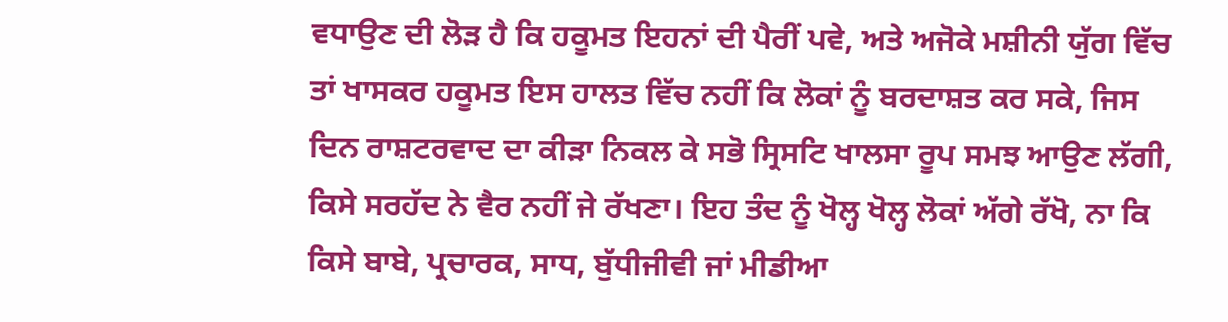ਵਧਾਉਣ ਦੀ ਲੋੜ ਹੈ ਕਿ ਹਕੂਮਤ ਇਹਨਾਂ ਦੀ ਪੈਰੀਂ ਪਵੇ, ਅਤੇ ਅਜੋਕੇ ਮਸ਼ੀਨੀ ਯੁੱਗ ਵਿੱਚ ਤਾਂ ਖਾਸਕਰ ਹਕੂਮਤ ਇਸ ਹਾਲਤ ਵਿੱਚ ਨਹੀਂ ਕਿ ਲੋਕਾਂ ਨੂੰ ਬਰਦਾਸ਼ਤ ਕਰ ਸਕੇ, ਜਿਸ ਦਿਨ ਰਾਸ਼ਟਰਵਾਦ ਦਾ ਕੀੜਾ ਨਿਕਲ ਕੇ ਸਭੋ ਸ੍ਰਿਸਟਿ ਖਾਲਸਾ ਰੂਪ ਸਮਝ ਆਉਣ ਲੱਗੀ, ਕਿਸੇ ਸਰਹੱਦ ਨੇ ਵੈਰ ਨਹੀਂ ਜੇ ਰੱਖਣਾ। ਇਹ ਤੰਦ ਨੂੰ ਖੋਲ੍ਹ ਖੋਲ੍ਹ ਲੋਕਾਂ ਅੱਗੇ ਰੱਖੋ, ਨਾ ਕਿ ਕਿਸੇ ਬਾਬੇ, ਪ੍ਰਚਾਰਕ, ਸਾਧ, ਬੁੱਧੀਜੀਵੀ ਜਾਂ ਮੀਡੀਆ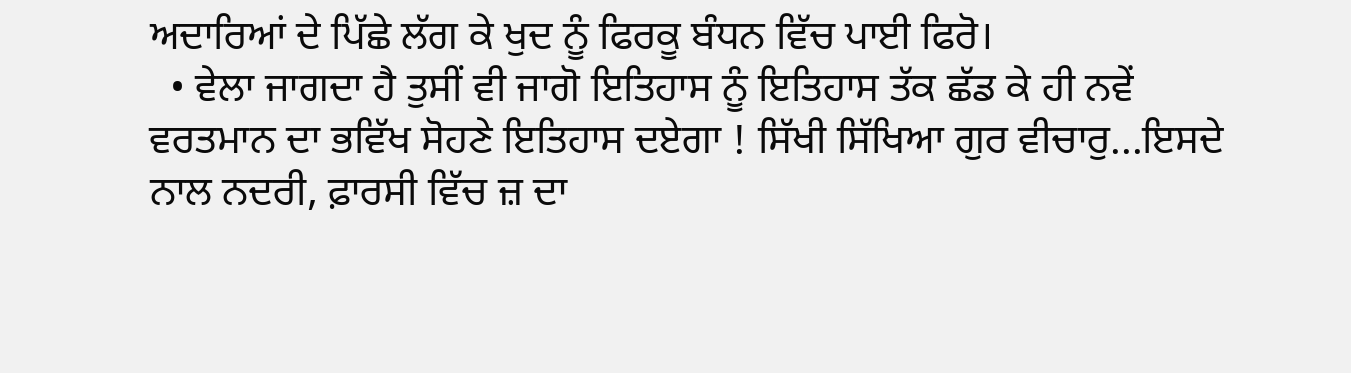ਅਦਾਰਿਆਂ ਦੇ ਪਿੱਛੇ ਲੱਗ ਕੇ ਖੁਦ ਨੂੰ ਫਿਰਕੂ ਬੰਧਨ ਵਿੱਚ ਪਾਈ ਫਿਰੋ।
  • ਵੇਲਾ ਜਾਗਦਾ ਹੈ ਤੁਸੀਂ ਵੀ ਜਾਗੋ ਇਤਿਹਾਸ ਨੂੰ ਇਤਿਹਾਸ ਤੱਕ ਛੱਡ ਕੇ ਹੀ ਨਵੇਂ ਵਰਤਮਾਨ ਦਾ ਭਵਿੱਖ ਸੋਹਣੇ ਇਤਿਹਾਸ ਦਏਗਾ ! ਸਿੱਖੀ ਸਿੱਖਿਆ ਗੁਰ ਵੀਚਾਰੁ...ਇਸਦੇ ਨਾਲ ਨਦਰੀ, ਫ਼ਾਰਸੀ ਵਿੱਚ ਜ਼ ਦਾ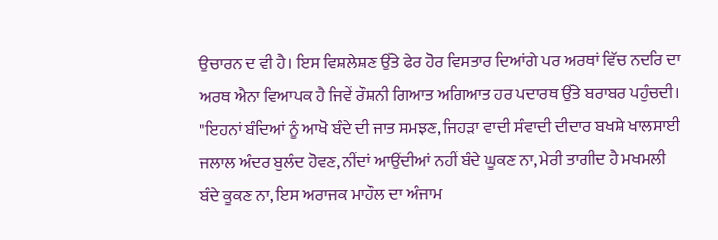ਉਚਾਰਨ ਦ ਵੀ ਹੈ। ਇਸ ਵਿਸ਼ਲੇਸ਼ਣ ਉੱਤੇ ਫੇਰ ਹੋਰ ਵਿਸਤਾਰ ਦਿਆਂਗੇ ਪਰ ਅਰਥਾਂ ਵਿੱਚ ਨਦਰਿ ਦਾ ਅਰਥ ਐਨਾ ਵਿਆਪਕ ਹੈ ਜਿਵੇਂ ਰੌਸ਼ਨੀ ਗਿਆਤ ਅਗਿਆਤ ਹਰ ਪਦਾਰਥ ਉੱਤੇ ਬਰਾਬਰ ਪਹੁੰਚਦੀ।
"ਇਹਨਾਂ ਬੰਦਿਆਂ ਨੂੰ ਆਖੋ ਬੰਦੇ ਦੀ ਜਾਤ ਸਮਝਣ, ਜਿਹੜਾ ਵਾਦੀ ਸੰਵਾਦੀ ਦੀਦਾਰ ਬਖਸ਼ੇ ਖਾਲਸਾਈ ਜਲਾਲ ਅੰਦਰ ਬੁਲੰਦ ਹੋਵਣ, ਨੀਂਦਾਂ ਆਉਂਦੀਆਂ ਨਹੀਂ ਬੰਦੇ ਘੂਕਣ ਨਾ, ਮੇਰੀ ਤਾਗੀਦ ਹੈ ਮਖਮਲੀ ਬੰਦੇ ਕੂਕਣ ਨਾ, ਇਸ ਅਰਾਜਕ ਮਾਹੌਲ ਦਾ ਅੰਜਾਮ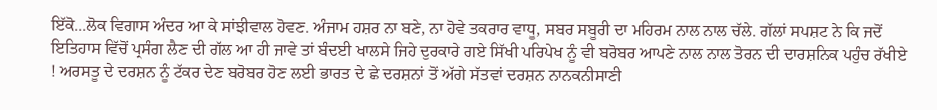ਇੱਕੋ...ਲੋਕ ਵਿਗਾਸ ਅੰਦਰ ਆ ਕੇ ਸਾਂਝੀਵਾਲ ਹੋਵਣ. ਅੰਜਾਮ ਹਸ਼ਰ ਨਾ ਬਣੇ, ਨਾ ਹੋਵੇ ਤਕਰਾਰ ਵਾਧੂ, ਸਬਰ ਸਬੂਰੀ ਦਾ ਮਹਿਰਮ ਨਾਲ ਨਾਲ ਚੱਲੇ. ਗੱਲਾਂ ਸਪਸ਼ਟ ਨੇ ਕਿ ਜਦੋਂ ਇਤਿਹਾਸ ਵਿੱਚੋਂ ਪ੍ਰਸੰਗ ਲੈਣ ਦੀ ਗੱਲ ਆ ਹੀ ਜਾਵੇ ਤਾਂ ਬੰਦਈ ਖਾਲਸੇ ਜਿਹੇ ਦੁਰਕਾਰੇ ਗਏ ਸਿੱਖੀ ਪਰਿਪੇਖ ਨੂੰ ਵੀ ਬਰੋਬਰ ਆਪਣੇ ਨਾਲ ਨਾਲ ਤੋਰਨ ਦੀ ਦਾਰਸ਼ਨਿਕ ਪਹੁੰਚ ਰੱਖੀਏ ! ਅਰਸਤੂ ਦੇ ਦਰਸ਼ਨ ਨੂੰ ਟੱਕਰ ਦੇਣ ਬਰੋਬਰ ਹੋਣ ਲਈ ਭਾਰਤ ਦੇ ਛੇ ਦਰਸ਼ਨਾਂ ਤੋਂ ਅੱਗੇ ਸੱਤਵਾਂ ਦਰਸ਼ਨ ਨਾਨਕਨੀਸਾਣੀ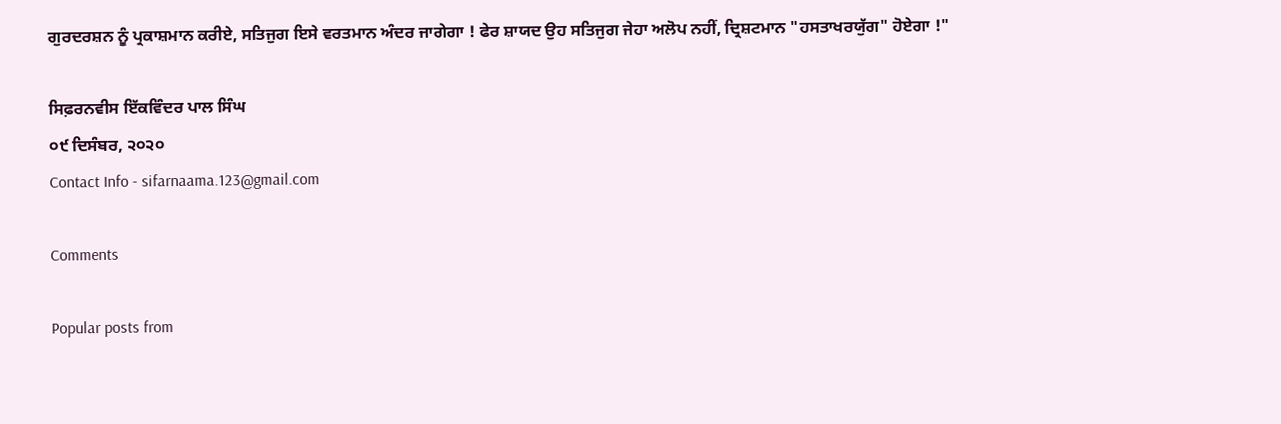ਗੁਰਦਰਸ਼ਨ ਨੂੰ ਪ੍ਰਕਾਸ਼ਮਾਨ ਕਰੀਏ, ਸਤਿਜੁਗ ਇਸੇ ਵਰਤਮਾਨ ਅੰਦਰ ਜਾਗੇਗਾ ! ਫੇਰ ਸ਼ਾਯਦ ਉਹ ਸਤਿਜੁਗ ਜੇਹਾ ਅਲੋਪ ਨਹੀਂ, ਦ੍ਰਿਸ਼ਟਮਾਨ "ਹਸਤਾਖਰਯੁੱਗ" ਹੋਏਗਾ !"

ਸਿਫ਼ਰਨਵੀਸ ਇੱਕਵਿੰਦਰ ਪਾਲ ਸਿੰਘ
੦੯ ਦਿਸੰਬਰ, ੨੦੨੦
Contact Info - sifarnaama.123@gmail.com

Comments

Popular posts from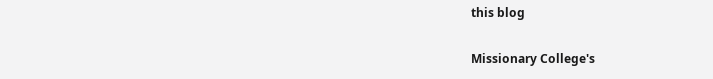this blog

Missionary College's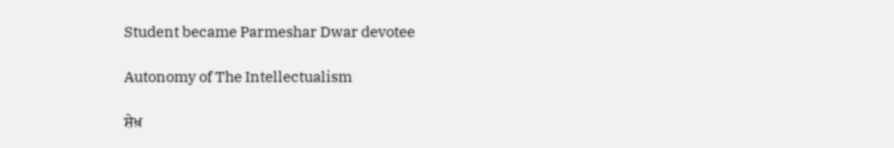Student became Parmeshar Dwar devotee

Autonomy of The Intellectualism

ਸ਼ੇਖ਼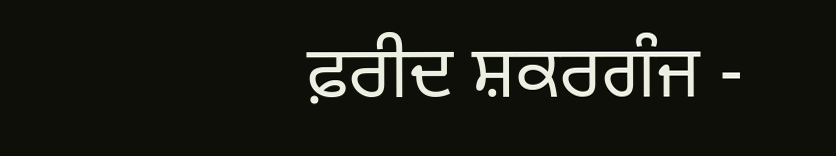ਫ਼ਰੀਦ ਸ਼ਕਰਗੰਜ -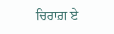ਚਿਰਾਗ਼ ਏ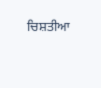ਚਿਸ਼ਤੀਆ